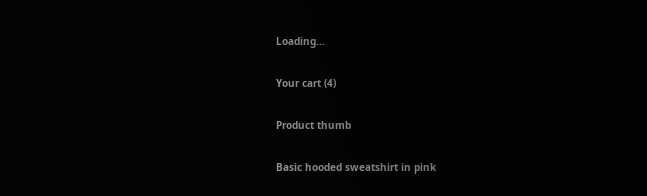Loading...

Your cart (4)

Product thumb

Basic hooded sweatshirt in pink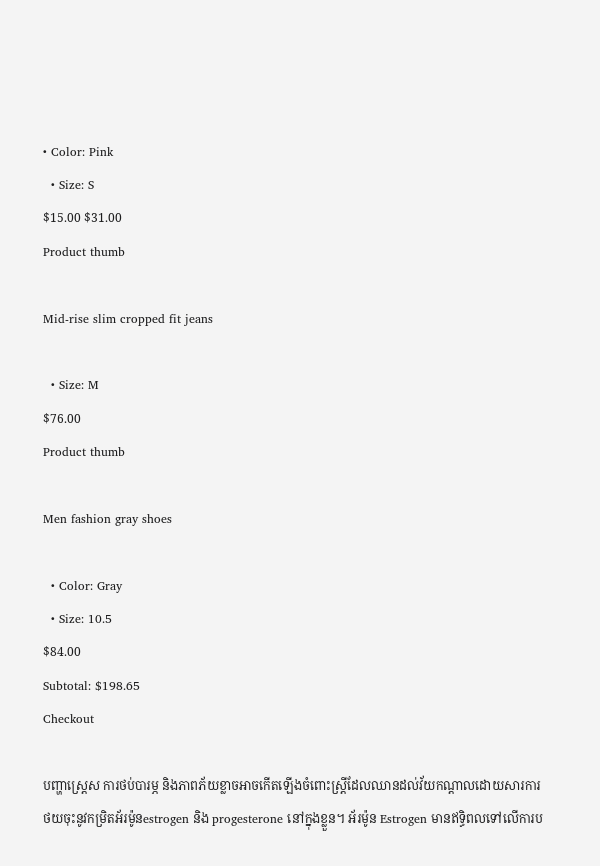• Color: Pink
  • Size: S
$15.00 $31.00
Product thumb

Mid-rise slim cropped fit jeans

  • Size: M
$76.00
Product thumb

Men fashion gray shoes

  • Color: Gray
  • Size: 10.5
$84.00
Subtotal: $198.65
Checkout

បញ្ហាស្រេ្តស ការថប់បារម្ភ និងភាពភ័យខ្លាចអាចកើតឡើងចំពោះស្រី្ដដែលឈានដល់វ័យកណ្តាលដោយសារការថយចុះនូវកម្រិតអ័រម៉ូនestrogen និង progesterone នៅក្នុងខ្លួន។ អ័រម៉ូន Estrogen មានឥទ្ធិពលទៅលើការប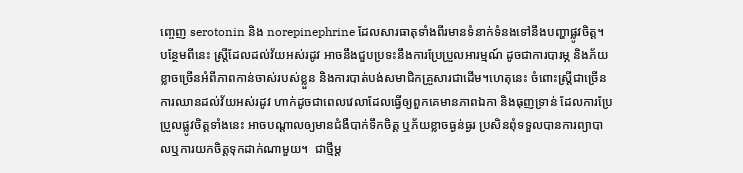ញ្ចេញ serotonin និង norepinephrine ដែលសារធាតុទាំងពីរមានទំនាក់ទំនងទៅនឹងបញ្ហាផ្លូវចិត្ត។ បន្ថែមពីនេះ ស្រ្តីដែលដល់វ័យអស់រដូវ អាចនឹងជួបប្រទះនឹងការប្រែប្រួលអារម្មណ៍ ដូចជាការបារម្ភ និងភ័យខ្លាចច្រើនអំពីភាពកាន់ចាស់របស់ខ្លួន និងការបាត់បង់សមាជិកគ្រួសារជាដើម។ហេតុនេះ ចំពោះស្ត្រីជាច្រើន ការឈានដល់វ័យអស់រដូវ ហាក់ដូចជាពេលវេលាដែលធ្វើឲ្យពួកគេមានភាពឯកា និងធុញទ្រាន់ ដែលការប្រែប្រួលផ្លូវចិត្តទាំងនេះ អាចបណ្តាលឲ្យមានជំងឺបាក់ទឹកចិត្ត ឬភ័យខ្លាចធ្ងន់ធ្ងរ ប្រសិនពុំទទួលបានការព្យាបាលឬការយកចិត្តទុកដាក់ណាមួយ។  ជាថ្មីម្ត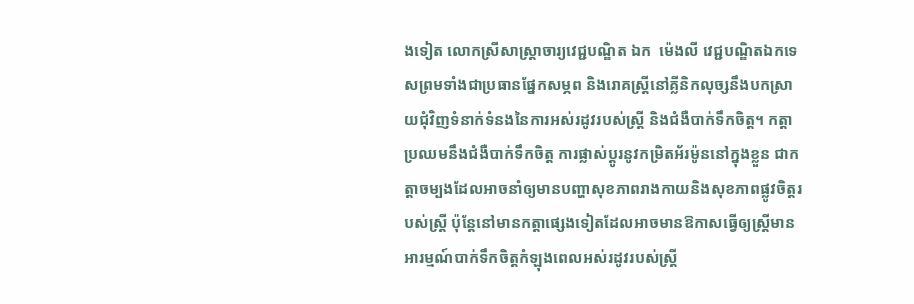ងទៀត លោកស្រីសាស្រ្តាចារ្យវេជ្ជបណ្ឌិត ឯក  ម៉េងលី វេជ្ជបណ្ឌិតឯកទេសព្រមទាំងជាប្រធានផ្នែកសម្ភព និងរោគស្រ្តីនៅគ្លីនិកលុច្សនឹងបកស្រាយជុំវិញទំនាក់ទំនងនៃការអស់រដូវរបស់ស្រ្តី និងជំងឺបាក់ទឹកចិត្ត។ កត្តាប្រឈមនឹងជំងឺបាក់ទឹកចិត្ត ការផ្លាស់ប្តូរនូវកម្រិតអ័រម៉ូននៅក្នុងខ្លួន ជាកត្តាចម្បងដែលអាចនាំឲ្យមានបញ្ហាសុខភាពរាងកាយនិងសុខភាពផ្លូវចិត្តរបស់ស្ត្រី ប៉ុន្តែនៅមានកត្តាផ្សេងទៀតដែលអាចមានឱកាសធ្វើឲ្យស្ត្រីមានអារម្មណ៍បាក់ទឹកចិត្តកំឡុងពេលអស់រដូវរបស់ស្ត្រី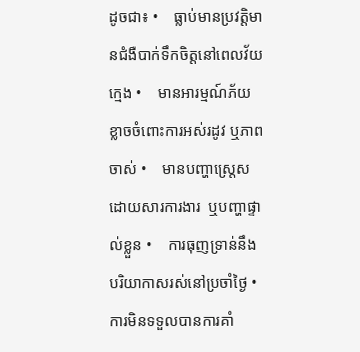ដូចជា៖ •    ធ្លាប់មានប្រវត្តិមានជំងឺបាក់ទឹកចិត្តនៅពេលវ័យក្មេង •    មានអារម្មណ៍ភ័យខ្លាចចំពោះការអស់រដូវ ឬភាពចាស់ •    មានបញ្ហាស្រ្តេសដោយសារការងារ  ឬបញ្ហាផ្ទាល់ខ្លួន •    ការធុញទ្រាន់នឹងបរិយាកាសរស់នៅប្រចាំថ្ងៃ •    ការមិនទទួលបានការគាំ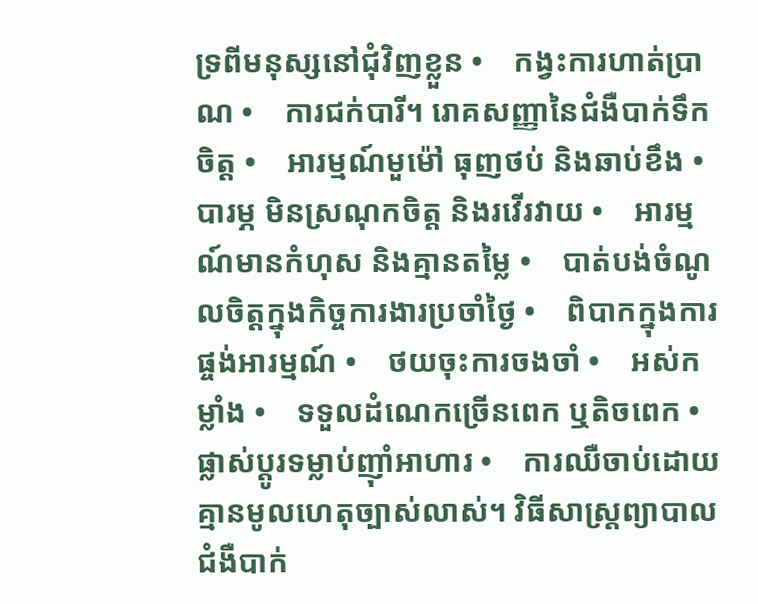ទ្រពីមនុស្សនៅជុំវិញខ្លួន •    កង្វះការហាត់ប្រាណ •    ការជក់បារី។ រោគសញ្ញានៃជំងឺបាក់ទឹកចិត្ត •    អារម្មណ៍មួម៉ៅ ធុញថប់ និងឆាប់ខឹង •    បារម្ភ មិនស្រណុកចិត្ត និងរវើរវាយ •    អារម្មណ៍មានកំហុស និងគ្មានតម្លៃ •    បាត់បង់ចំណូលចិត្តក្នុងកិច្ចការងារប្រចាំថ្ងៃ •    ពិបាកក្នុងការផ្ចង់អារម្មណ៍ •    ថយចុះការចងចាំ •    អស់កម្លាំង •    ទទួលដំណេកច្រើនពេក ឬតិចពេក •    ផ្លាស់ប្តូរទម្លាប់ញ៉ាំអាហារ •    ការឈឺចាប់ដោយគ្មានមូលហេតុច្បាស់លាស់។ វិធីសាស្ត្រព្យាបាលជំងឺបាក់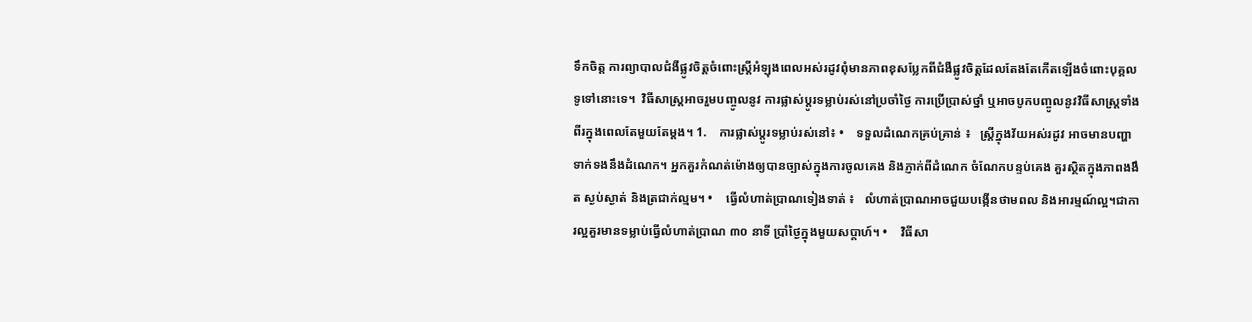ទឹកចិត្ត ការព្យាបាលជំងឺផ្លូវចិត្តចំពោះស្រ្តីអំឡុងពេលអស់រដូវពុំមានភាពខុសប្លែកពីជំងឺផ្លូវចិត្តដែលតែងតែកើតឡើងចំពោះបុគ្គលទូទៅនោះទេ។  វិធីសាស្រ្តអាចរួមបញ្ចូលនូវ ការផ្លាស់ប្តូរទម្លាប់រស់នៅប្រចាំថ្ងៃ ការប្រើប្រាស់ថ្នាំ ឬអាចបូកបញ្ចូលនូវវិធីសាស្រ្តទាំងពីរក្នុងពេលតែមួយតែម្តង។ 1.    ការផ្លាស់ប្តូរទម្លាប់រស់នៅ៖ •    ទទួលដំណេកគ្រប់គ្រាន់ ៖   ស្រ្តីក្នុងវ័យអស់រដូវ អាចមានបញ្ហាទាក់ទងនឹងដំណេក។ អ្នកគួរកំណត់ម៉ោងឲ្យបានច្បាស់ក្នុងការចូលគេង និងភ្ញាក់ពីដំណេក ចំណែកបន្ទប់គេង គួរស្ថិតក្នុងភាពងងឹត ស្ងប់ស្ងាត់ និងត្រជាក់ល្មម។ •    ធ្វើលំហាត់ប្រាណទៀងទាត់ ៖   លំហាត់ប្រាណអាចជួយបង្កើនថាមពល និងអារម្មណ៍ល្អ។ជាការល្អគួរមានទម្លាប់ធ្វើលំហាត់ប្រាណ ៣០ នាទី ប្រាំថ្ងៃក្នុងមួយសប្តាហ៍។ •    វិធីសា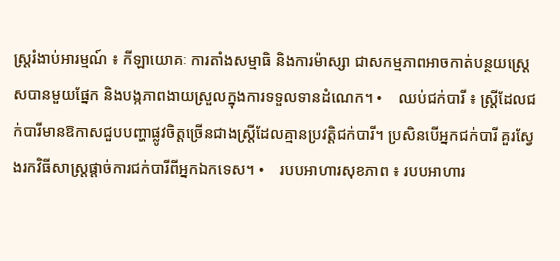ស្រ្តរំងាប់អារម្មណ៍ ៖ កីឡាយោគៈ ការតាំងសម្មាធិ និងការម៉ាស្សា ជាសកម្មភាពអាចកាត់បន្ថយស្រេ្តសបានមួយផ្នែក និងបង្កភាពងាយស្រួលក្នុងការទទួលទានដំណេក។ •    ឈប់ជក់បារី ៖ ស្រ្តីដែលជក់បារីមានឱកាសជួបបញ្ហាផ្លូវចិត្តច្រើនជាងស្រ្តីដែលគ្មានប្រវត្តិជក់បារី។ ប្រសិនបើអ្នកជក់បារី គួរស្វែងរកវិធីសាស្រ្តផ្តាច់ការជក់បារីពីអ្នកឯកទេស។ •    របបអាហារសុខភាព ៖ របបអាហារ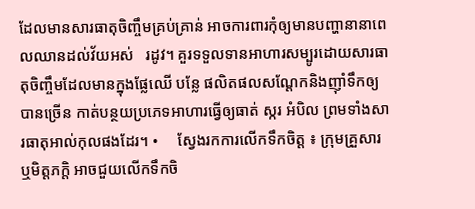ដែលមានសារធាតុចិញ្ចឹមគ្រប់គ្រាន់ អាចការពារកុំឲ្យមានបញ្ហានានាពេលឈានដល់វ័យអស់   រដូវ។ គួរទទួលទានអាហារសម្បូរដោយសារធាតុចិញ្ចឹមដែលមានក្នុងផ្លែឈើ បន្លែ ផលិតផលសណ្តែកនិងញ៉ាំទឹកឲ្យបានច្រើន កាត់បន្ថយប្រភេទអាហារធ្វើឲ្យធាត់ ស្ករ អំបិល ព្រមទាំងសារធាតុអាល់កុលផងដែរ។ •     ស្វែងរកការលើកទឹកចិត្ត ៖ ក្រុមគ្រួសារ ឬមិត្តភក្តិ អាចជួយលើកទឹកចិ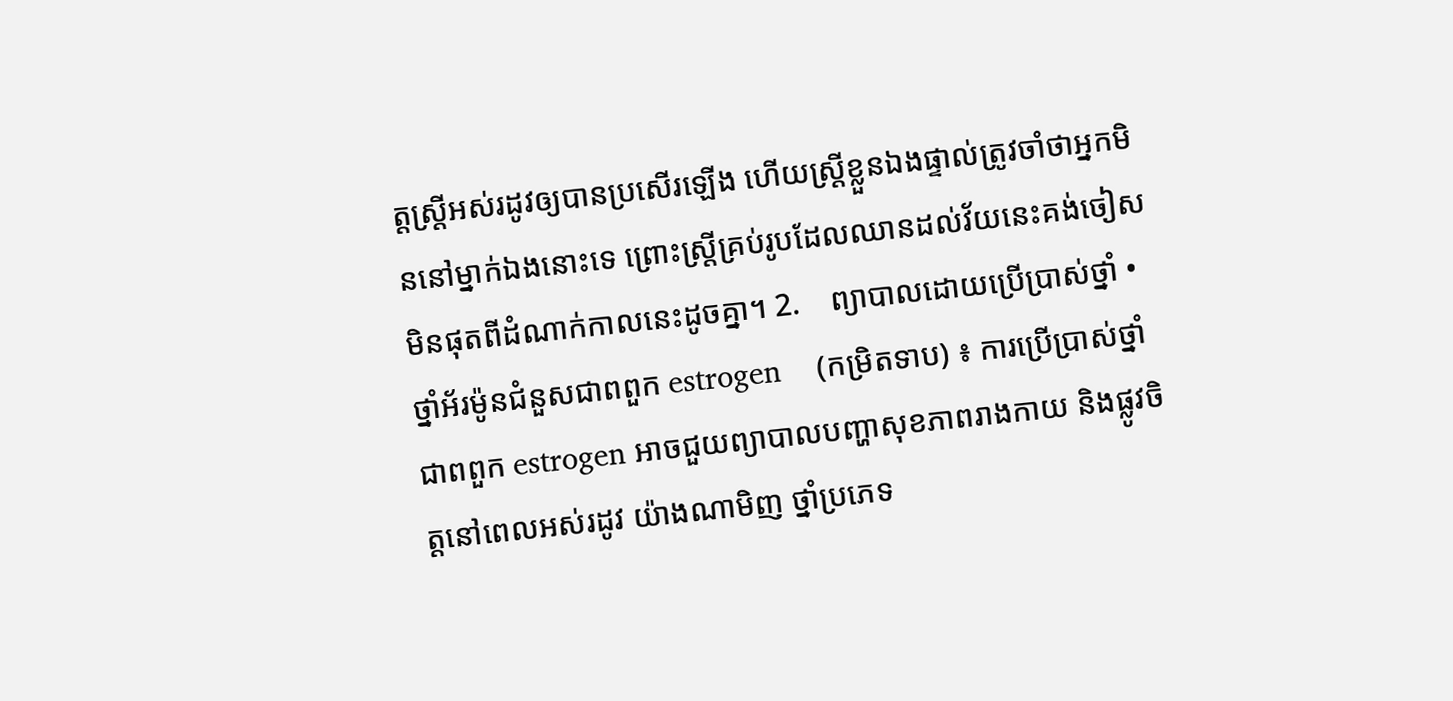ត្តស្ត្រីអស់រដូវឲ្យបានប្រសើរឡើង ហើយស្ត្រីខ្លួនឯងផ្ទាល់ត្រូវចាំថាអ្នកមិននៅម្នាក់ឯងនោះទេ ព្រោះស្រ្តីគ្រប់រូបដែលឈានដល់វ័យនេះគង់ចៀសមិនផុតពីដំណាក់កាលនេះដូចគ្នា។ 2.    ព្យាបាលដោយប្រើប្រាស់ថ្នាំ •    ថ្នាំអ័រម៉ូនជំនួសជាពពួក estrogen    (កម្រិតទាប) ៖ ការប្រើប្រាស់ថ្នាំជាពពួក estrogen អាចជួយព្យាបាលបញ្ហាសុខភាពរាងកាយ និងផ្លូវចិត្តនៅពេលអស់រដូវ យ៉ាងណាមិញ ថ្នាំប្រភេទ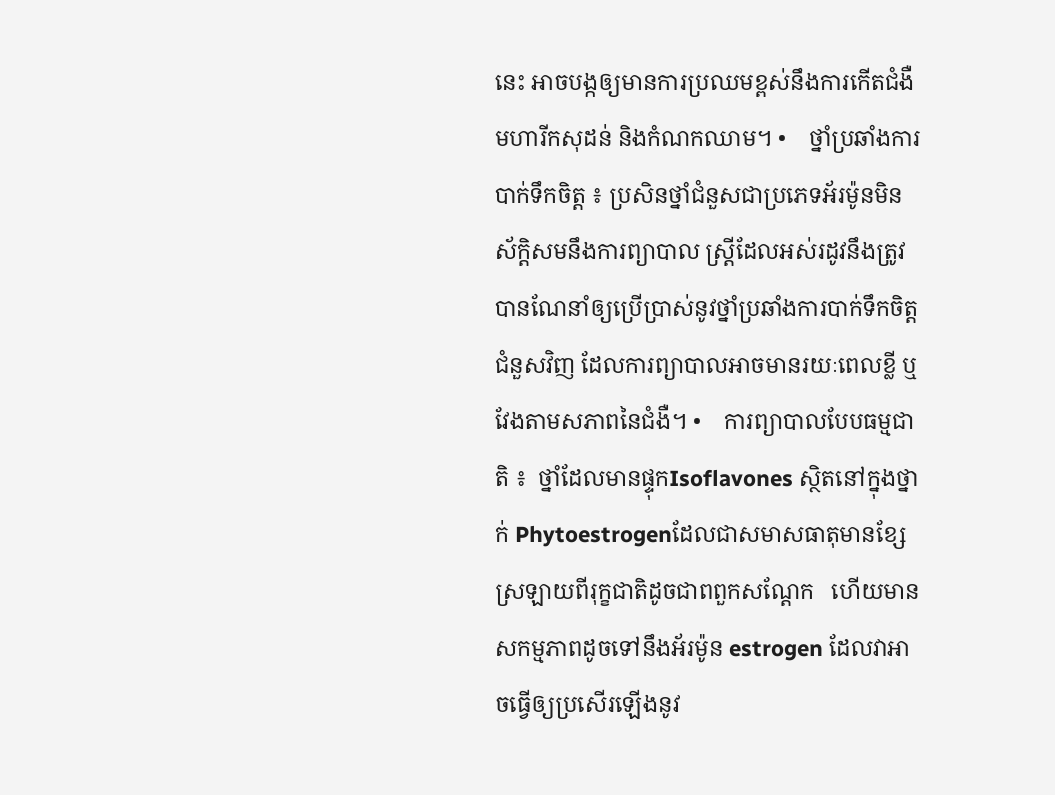នេះ អាចបង្កឲ្យមានការប្រឈមខ្ពស់នឹងការកើតជំងឺមហារីកសុដន់ និងកំណកឈាម។ •    ថ្នាំប្រឆាំងការបាក់ទឹកចិត្ត ៖ ប្រសិនថ្នាំជំនួសជាប្រភេទអ័រម៉ូនមិនស័ក្តិសមនឹងការព្យាបាល ស្ត្រីដែលអស់រដូវនឹងត្រូវបានណែនាំឲ្យប្រើប្រាស់នូវថ្នាំប្រឆាំងការបាក់ទឹកចិត្តជំនួសវិញ ដែលការព្យាបាលអាចមានរយៈពេលខ្លី ឬវែងតាមសភាពនៃជំងឺ។ •    ការព្យាបាលបែបធម្មជាតិ ៖  ថ្នាំដែលមានផ្ទុកIsoflavones ស្ថិតនៅក្នុងថ្នាក់ Phytoestrogenដែលជាសមាសធាតុមានខ្សែស្រឡាយពីរុក្ខជាតិដូចជាពពួកសណ្តែក   ហើយមានសកម្មភាពដូចទៅនឹងអ័រម៉ូន estrogen ដែលវាអាចធ្វើឲ្យប្រសើរឡើងនូវ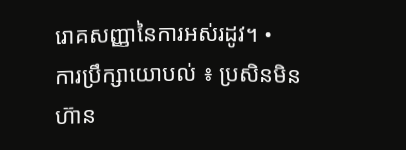រោគសញ្ញានៃការអស់រដូវ។ •    ការប្រឹក្សាយោបល់ ៖ ប្រសិនមិនហ៊ាន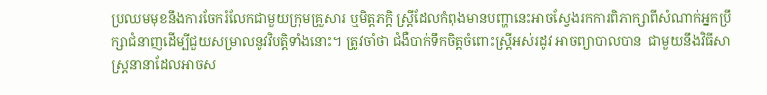ប្រឈមមុខនឹងការចែករំលែកជាមួយក្រុមគ្រួសារ ឬមិត្តភក្តិ ស្រ្តីដែលកំពុងមានបញ្ហានេះអាចស្វែងរកការពិភាក្សាពីសំណាក់អ្នកប្រឹក្សាជំនាញដើម្បីជួយសម្រាលនូវវិបត្តិទាំងនោះ។ ត្រូវចាំថា ជំងឺបាក់ទឹកចិត្តចំពោះស្រ្តីអស់រដូវ អាចព្យាបាលបាន  ជាមួយនឹងវិធីសាស្រ្តនានាដែលអាចស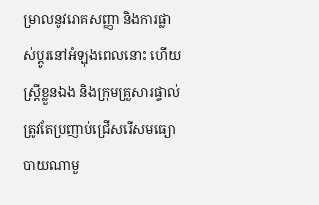ម្រាលនូវរោគសញ្ញា និងការផ្លាស់ប្តូរនៅអំឡុងពេលនោះ ហើយស្ត្រីខ្លួនឯង និងក្រុមគ្រួសារផ្ទាល់ត្រូវតែប្រញាប់ជ្រើសរើសមធ្យោបាយណាមួ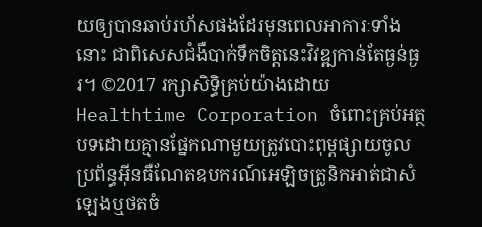យឲ្យបានឆាប់រហ័សផងដែរមុនពេលអាការៈទាំងនោះ ជាពិសេសជំងឺបាក់ទឹកចិត្តនេះវិវឌ្ឍកាន់តែធ្ងន់ធ្ងរ។ ©2017 រក្សាសិទ្ធិគ្រប់យ៉ាងដោយ Healthtime Corporation ចំពោះគ្រប់អត្ថបទដោយគ្មានផ្នែកណាមួយត្រូវបោះពុម្ពផ្សាយចូល ប្រព័ន្ធអ៊ីនធឺណែតឧបករណ៍អេឡិចត្រូនិកអាត់ជាសំឡេងឬថតចំ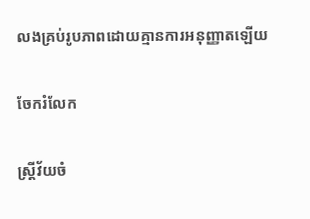លងគ្រប់រូបភាពដោយគ្មានការអនុញ្ញាតឡើយ

ចែករំលែក

ស្ត្រីវ័យចំ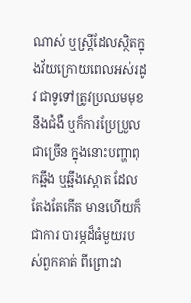ណាស់ ឬស្ត្រីដែលស្ថិតក្នុងវ័យក្រោយពេលអស់រដូវ ជាទូទៅត្រូវប្រឈមមុខនឹងជំងឺ ឬក៏ការប្រែប្រួលជាច្រើន ក្នុងនោះបញ្ហាពុកឆ្អឹង ឬឆ្អឹងស្ពោត ដែលតែងតែកើត មានហើយក៏ជាការ បារម្ភដ៏ធំមួយរបស់ពួកគាត់ ពីព្រោះវា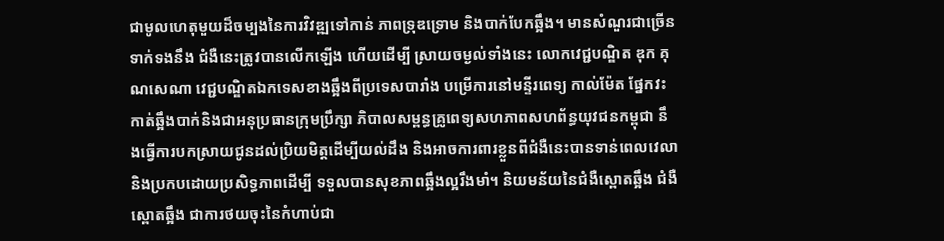ជាមូលហេតុមួយដ៏ចម្បងនៃការវិវឌ្ឍទៅកាន់ ភាពទ្រុឌទ្រោម និងបាក់បែកឆ្អឹង។ មានសំណួរជាច្រើនទាក់ទងនឹង ជំងឺនេះត្រូវបានលើកឡើង ហើយដើម្បី ស្រាយចម្ងល់ទាំងនេះ លោកវេជ្ជបណ្ឌិត ឌុក គុណសេណា វេជ្ជបណ្ឌិតឯកទេសខាងឆ្អឹងពីប្រទេសបារាំង បម្រើការនៅមន្ទីរពេទ្យ កាល់ម៉ែត ផ្នែកវះកាត់ឆ្អឹងបាក់និងជាអនុប្រធានក្រុមប្រឹក្សា ភិបាលសម្ពន្ធគ្រូពេទ្យសហភាពសហព័ន្ធយុវជនកម្ពុជា នឹងធ្វើការបកស្រាយជូនដល់ប្រិយមិត្តដើម្បីយល់ដឹង និងអាចការពារខ្លួនពីជំងឺនេះបានទាន់ពេលវេលានិងប្រកបដោយប្រសិទ្ធភាពដើម្បី ទទួលបានសុខភាពឆ្អឹងល្អរឹងមាំ។ និយមន័យនៃជំងឺស្ពោតឆ្អឹង ជំងឺស្ពោតឆ្អឹង ជាការថយចុះនៃកំហាប់ជា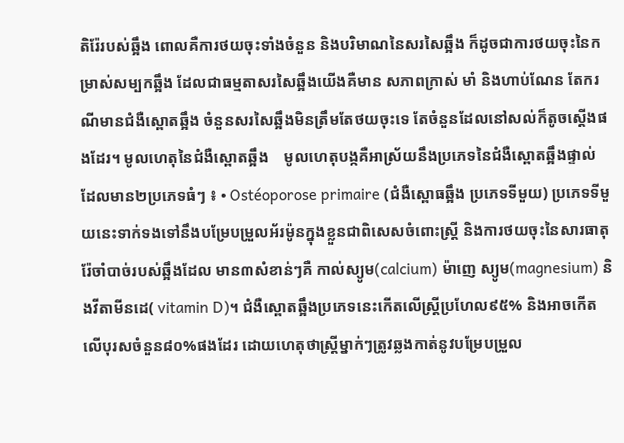តិរ៉ែរបស់ឆ្អឹង ពោលគឺការថយចុះទាំងចំនួន និងបរិមាណនៃសរសៃឆ្អឹង ក៏ដូចជាការថយចុះនៃកម្រាស់សម្បកឆ្អឹង ដែលជាធម្មតាសរសៃឆ្អឹងយើងគឺមាន សភាពក្រាស់ មាំ និងហាប់ណែន តែករណីមានជំងឺស្ពោតឆ្អឹង ចំនួនសរសៃឆ្អឹងមិនត្រឹមតែថយចុះទេ តែចំនួនដែលនៅសល់ក៏តូចស្តើងផងដែរ។ មូលហេតុនៃជំងឺស្ពោតឆ្អឹង    មូលហេតុបង្កគឺអាស្រ័យនឹងប្រភេទនៃជំងឺស្ពោតឆ្អឹងផ្ទាល់ ដែលមាន២ប្រភេទធំៗ ៖ • Ostéoporose primaire (ជំងឺស្ពោធឆ្អឹង ប្រភេទទីមួយ) ប្រភេទទីមួយនេះទាក់ទងទៅនឹងបម្រែបម្រួលអ័រម៉ូនក្នុងខ្លួនជាពិសេសចំពោះស្រ្តី និងការថយចុះនៃសារធាតុរ៉ែចាំបាច់របស់ឆ្អឹងដែល មាន៣សំខាន់ៗគឺ កាល់ស្យូម(calcium) ម៉ាញេ ស្យូម(magnesium) និងវីតាមីនដេ( vitamin D)។ ជំងឺស្ពោតឆ្អឹងប្រភេទនេះកើតលើស្ត្រីប្រហែល៩៥% និងអាចកើតលើបុរសចំនួន៨០%ផងដែរ ដោយហេតុថាស្ត្រីម្នាក់ៗត្រូវឆ្លងកាត់នូវបម្រែបម្រួល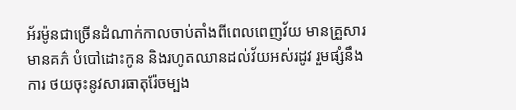អ័រម៉ូនជាច្រើនដំណាក់កាលចាប់តាំងពីពេលពេញវ័យ មានគ្រួសារ មានគភ៌ បំបៅដោះកូន និងរហូតឈានដល់វ័យអស់រដូវ រួមផ្សំនឹងការ ថយចុះនូវសារធាតុរ៉ែចម្បង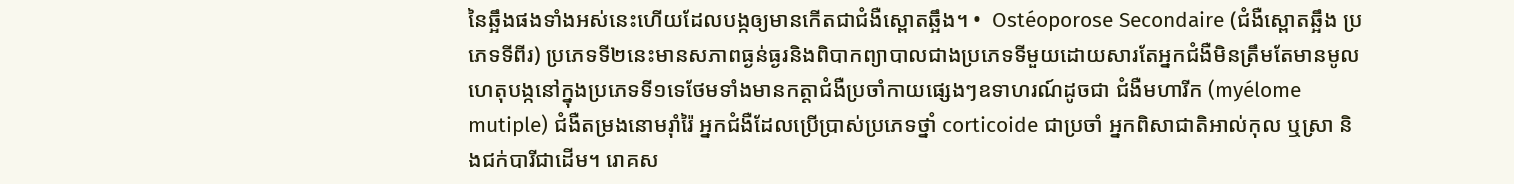នៃឆ្អឹងផងទាំងអស់នេះហើយដែលបង្កឲ្យមានកើតជាជំងឺស្ពោតឆ្អឹង។ •  Ostéoporose Secondaire (ជំងឺស្ពោតឆ្អឹង ប្រភេទទីពីរ) ប្រភេទទី២នេះមានសភាពធ្ងន់ធ្ងរនិងពិបាកព្យាបាលជាងប្រភេទទីមួយដោយសារតែអ្នកជំងឺមិនត្រឹមតែមានមូលហេតុបង្កនៅក្នុងប្រភេទទី១ទេថែមទាំងមានកត្តាជំងឺប្រចាំកាយផ្សេងៗឧទាហរណ៍ដូចជា ជំងឺមហារីក (myélome mutiple) ជំងឺតម្រងនោមរ៉ាំរ៉ៃ អ្នកជំងឺដែលប្រើប្រាស់ប្រភេទថ្នាំ corticoide ជាប្រចាំ អ្នកពិសាជាតិអាល់កុល ឬស្រា និងជក់បារីជាដើម។ រោគស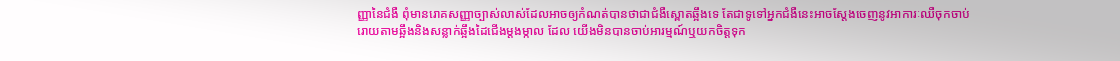ញ្ញានៃជំងឺ ពុំមានរោគសញ្ញាច្បាស់លាស់ដែលអាចឲ្យកំណត់បានថាជាជំងឺស្ពោតឆ្អឹងទេ តែជាទូទៅអ្នកជំងឺនេះអាចស្តែងចេញនូវអាការៈឈឺចុកចាប់ រោយតាមឆ្អឹងនិងសន្លាក់ឆ្អឹងដៃជើងម្តងម្កាល ដែល យើងមិនបានចាប់អារម្មណ៍ឬយកចិត្តទុក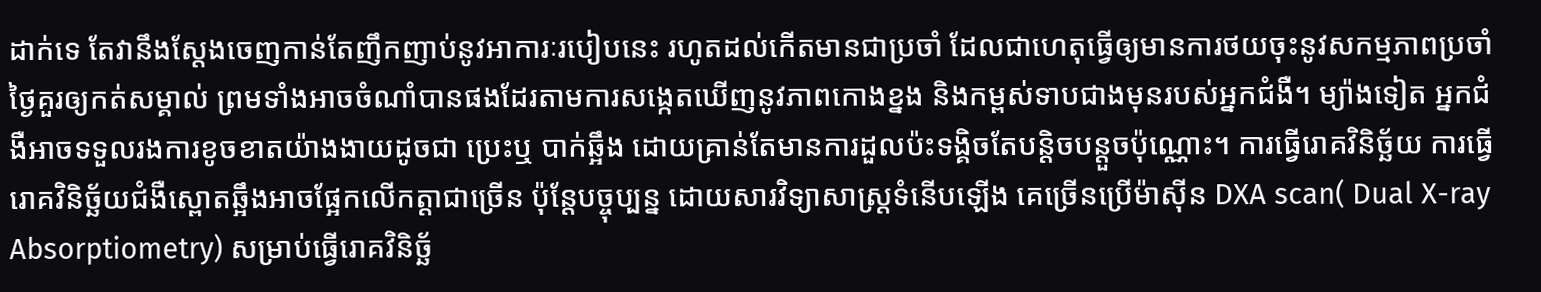ដាក់ទេ តែវានឹងស្តែងចេញកាន់តែញឹកញាប់នូវអាការៈរបៀបនេះ រហូតដល់កើតមានជាប្រចាំ ដែលជាហេតុធ្វើឲ្យមានការថយចុះនូវសកម្មភាពប្រចាំ ថ្ងៃគួរឲ្យកត់សម្គាល់ ព្រមទាំងអាចចំណាំបានផងដែរតាមការសង្កេតឃើញនូវភាពកោងខ្នង និងកម្ពស់ទាបជាងមុនរបស់អ្នកជំងឺ។ ម្យ៉ាងទៀត អ្នកជំងឺអាចទទួលរងការខូចខាតយ៉ាងងាយដូចជា ប្រេះឬ បាក់ឆ្អឹង ដោយគ្រាន់តែមានការដួលប៉ះទង្គិចតែបន្តិចបន្តួចប៉ុណ្ណោះ។ ការធ្វើរោគវិនិច្ឆ័យ ការធ្វើរោគវិនិច្ឆ័យជំងឺស្ពោតឆ្អឹងអាចផ្អែកលើកត្តាជាច្រើន ប៉ុន្តែបច្ចុប្បន្ន ដោយសារវិទ្យាសាស្រ្តទំនើបឡើង គេច្រើនប្រើម៉ាស៊ីន DXA scan( Dual X-ray Absorptiometry) សម្រាប់ធ្វើរោគវិនិច្ឆ័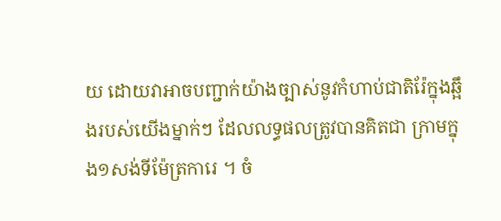យ ដោយវាអាចបញ្ជាក់យ៉ាងច្បាស់នូវកំហាប់ជាតិរ៉ែក្នុងឆ្អឹងរបស់យើងម្នាក់ៗ ដែលលទ្ធផលត្រូវបានគិតជា ក្រាមក្នុង១សង់ទីម៉ែត្រការេ ។ ចំ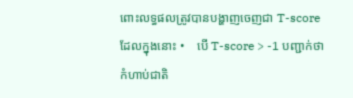ពោះលទ្ធផលត្រូវបានបង្ហាញចេញជា T-score ដែលក្នុងនោះ •    បើ T-score > -1 បញ្ជាក់ថាកំហាប់ជាតិ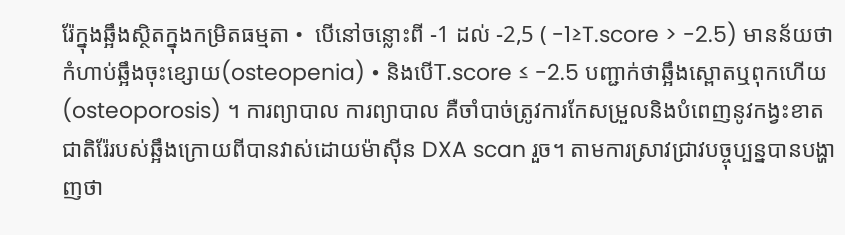រ៉ែក្នុងឆ្អឹងស្ថិតក្នុងកម្រិតធម្មតា •  បើនៅចន្លោះពី -1 ដល់ -2,5 ( -1≥T.score > -2.5) មានន័យថា កំហាប់ឆ្អឹងចុះខ្សោយ(osteopenia) • និងបើT.score ≤ -2.5 បញ្ជាក់ថាឆ្អឹងស្ពោតឬពុកហើយ (osteoporosis) ។ ការព្យាបាល ការព្យាបាល គឺចាំបាច់ត្រូវការកែសម្រួលនិងបំពេញនូវកង្វះខាតជាតិរ៉ែរបស់ឆ្អឹងក្រោយពីបានវាស់ដោយម៉ាស៊ីន DXA scan រួច។ តាមការស្រាវជ្រាវបច្ចុប្បន្នបានបង្ហាញថា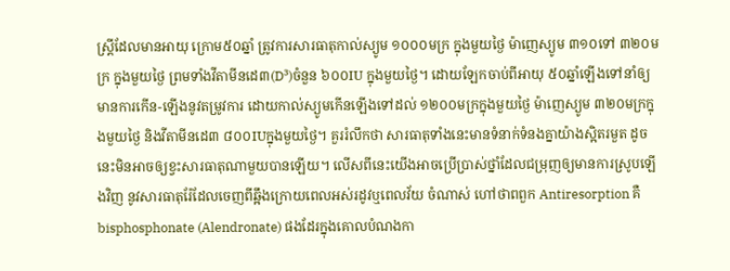ស្រ្តីដែលមានអាយុ ក្រោម៥០ឆ្នាំ ត្រូវការសារធាតុកាល់ស្យូម ១០០០មក្រ ក្នុងមួយថ្ងៃ ម៉ាញេស្យូម ៣១០ទៅ ៣២០មក្រ ក្នុងមួយថ្ងៃ ព្រមទាំងវីតាមីនដេ៣(D³)ចំនួន ៦០០IU ក្នុងមួយថ្ងៃ។ ដោយឡែកចាប់ពីអាយុ ៥០ឆ្នាំឡើងទៅនាំឲ្យមានការកើន-ឡើងនូវតម្រូវការ ដោយកាល់ស្យូមកើនឡើងទៅដល់ ១២០០មក្រក្នុងមួយថ្ងៃ ម៉ាញេស្យូម ៣២០មក្រក្នុងមួយថ្ងៃ និងវីតាមីនដេ៣ ៨០០IUក្នុងមួយថ្ងៃ។ គួររំលឹកថា សារធាតុទាំងនេះមានទំនាក់ទំនងគ្នាយ៉ាងស្អិតរមួត ដូចនេះមិនអាចឲ្យខ្វះសារធាតុណាមួយបានឡើយ។ លើសពីនេះយើងអាចប្រើប្រាស់ថ្នាំដែលជម្រុញឲ្យមានការស្រូបឡើងវិញ នូវសារធាតុរ៉ែដែលចេញពីឆ្អឹងក្រោយពេលអស់រដូវឬពេលវ័យ ចំណាស់ ហៅថាពពួក Antiresorption គឺ bisphosphonate (Alendronate) ផងដែរក្នុងគោលបំណងកា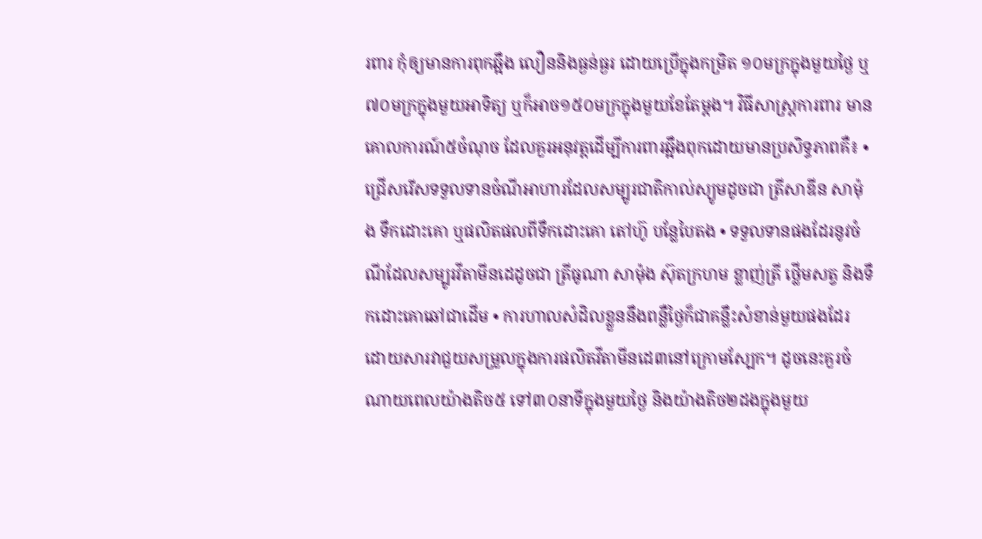រពារ កុំឲ្យមានការពុកឆ្អឹង លឿននិងធ្ងន់ធ្ងរ ដោយប្រើក្នុងកម្រិត ១០មក្រក្នុងមួយថ្ងៃ ឬ៧០មក្រក្នុងមួយអាទិត្យ ឬក៏អាច១៥០មក្រក្នុងមួយខែតែម្តង។ វិធីសាស្ត្រការពារ មានគោលការណ៍៥ចំណុច ដែលគួរអនុវត្តដើម្បីការពារឆ្អឹងពុកដោយមានប្រសិទ្ធភាពគឺ៖ •  ជ្រើសរើសទទួលទានចំណីអាហារដែលសម្បូរជាតិកាល់ស្យូមដូចជា ត្រីសាឌីន សាម៉ុង ទឹកដោះគោ ឬផលិតផលពីទឹកដោះគោ តៅហ៊ូ បន្លែបៃតង • ទទួលទានផងដែរនូវចំណីដែលសម្បូរវីតាមីនដេដូចជា ត្រីធូណា សាម៉ុង ស៊ុតក្រហម ខ្លាញ់ត្រី ថ្លើមសត្វ និងទឹកដោះគោឆៅជាដើម • ការហាលសំដិលខ្លួននឹងពន្លឺថ្ងៃក៏ជាគន្លឹះសំខាន់មួយផងដែរ ដោយសារវាជួយសម្រួលក្នុងការផលិតវីតាមីនដេ៣នៅក្រោមស្បែក។ ដូចនេះគួរចំណាយពេលយ៉ាងតិច៥ ទៅ៣០នាទីក្នុងមួយថ្ងៃ និងយ៉ាងតិច២ដងក្នុងមួយ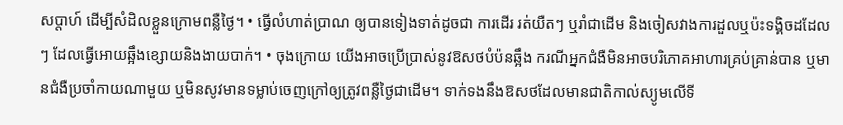សប្តាហ៍ ដើម្បីសំដិលខ្លួនក្រោមពន្លឺថ្ងៃ។ • ធ្វើលំហាត់ប្រាណ ឲ្យបានទៀងទាត់ដូចជា ការដើរ រត់យឺតៗ ឬរាំជាដើម និងចៀសវាងការដួលឬប៉ះទង្គិចដដែលៗ ដែលធ្វើអោយឆ្អឹងខ្សោយនិងងាយបាក់។ • ចុងក្រោយ យើងអាចប្រើប្រាស់នូវឱសថបំប៉នឆ្អឹង ករណីអ្នកជំងឺមិនអាចបរិភោគអាហារគ្រប់គ្រាន់បាន ឬមានជំងឺប្រចាំកាយណាមួយ ឬមិនសូវមានទម្លាប់ចេញក្រៅឲ្យត្រូវពន្លឺថ្ងៃជាដើម។ ទាក់ទងនឹងឱសថដែលមានជាតិកាល់ស្យូមលើទី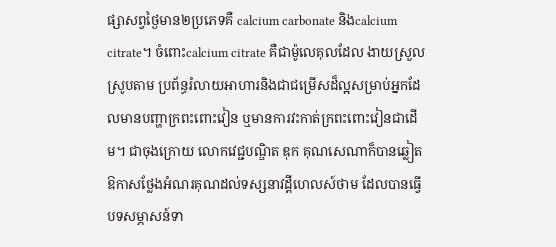ផ្សាសព្វថ្ងៃមាន២ប្រភេទគឺ calcium carbonate និងcalcium citrate។ ចំពោះcalcium citrate គឺជាម៉ូលេគុលដែល ងាយស្រួលស្រូបតាម ប្រព័ន្ធរំលាយអាហារនិងជាជម្រើសដ៏ល្អសម្រាប់អ្នកដែលមានបញ្ហាក្រពះពោះវៀន ឬមានការវះកាត់ក្រពះពោះវៀនជាដើម។ ជាចុងក្រោយ លោកវេជ្ជបណ្ឌិត ឌុក គុណសេណាក៏បានឆ្លៀតឱកាសថ្លែងអំណរគុណដល់ទស្សនាវដ្តីហេលស៍ថាម ដែលបានធ្វើបទសម្ភាសន៍ទា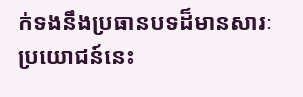ក់ទងនឹងប្រធានបទដ៏មានសារៈប្រយោជន៍នេះ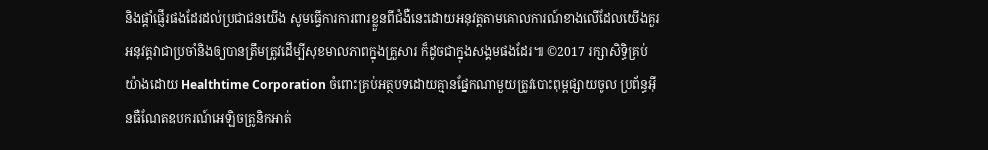និងផ្តាំផ្ញើរផងដែរដល់ប្រជាជនយើង សូមធ្វើការការពារខ្លួនពីជំងឺនេះដោយអនុវត្តតាមគោលការណ៍ខាងលើដែលយើងគួរអនុវត្តវាជាប្រចាំនិងឲ្យបានត្រឹមត្រូវដើម្បីសុខមាលភាពក្នុងគ្រួសារ ក៏ដូចជាក្នុងសង្គមផងដែរ៕ ©2017 រក្សាសិទ្ធិគ្រប់យ៉ាងដោយ Healthtime Corporation ចំពោះគ្រប់អត្ថបទដោយគ្មានផ្នែកណាមួយត្រូវបោះពុម្ពផ្សាយចូល ប្រព័ន្ធអ៊ីនធឺណែតឧបករណ៍អេឡិចត្រូនិកអាត់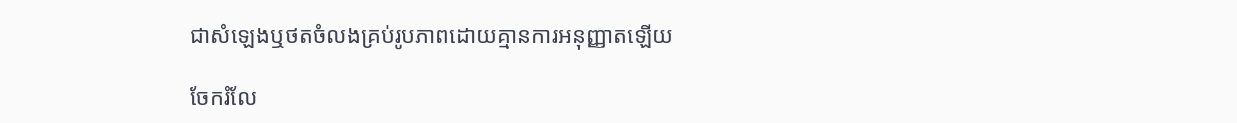ជាសំឡេងឬថតចំលងគ្រប់រូបភាពដោយគ្មានការអនុញ្ញាតឡើយ

ចែករំលែ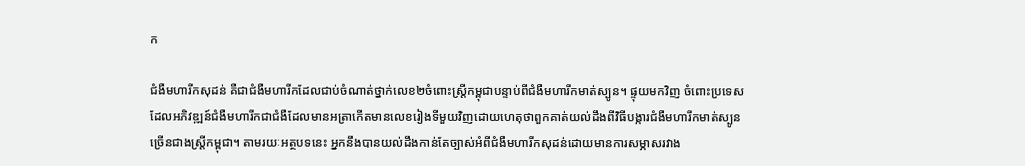ក

ជំងឺមហារីកសុដន់ គឺជាជំងឺមហារីកដែលជាប់ចំណាត់ថ្នាក់លេខ២ចំពោះស្រ្តីកម្ពុជាបន្ទាប់ពីជំងឺមហារីកមាត់ស្បូន។ ផ្ទុយមកវិញ ចំពោះប្រទេសដែលអភិវឌ្ឍន៍ជំងឺមហារីកជាជំងឺដែលមានអត្រាកើតមានលេខរៀងទីមួយវិញដោយហេតុថាពួកគាត់យល់ដឹងពីវិធីបង្ការជំងឺមហារីកមាត់ស្បូនច្រើនជាងស្ត្រីកម្ពុជា។ តាមរយៈអត្ថបទនេះ អ្នកនឹងបានយល់ដឹងកាន់តែច្បាស់អំពីជំងឺមហារីកសុដន់ដោយមានការសម្ភាសរវាង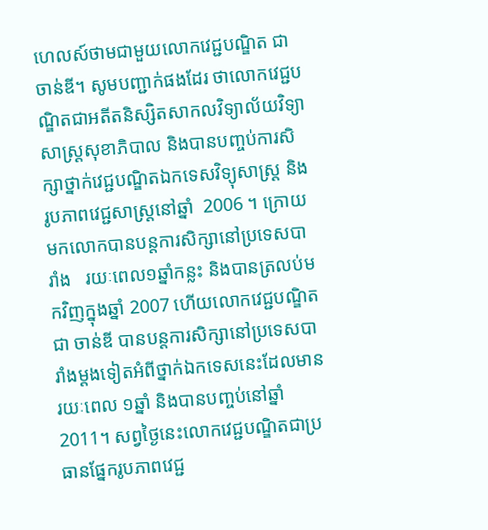ហេលស៍ថាមជាមួយលោកវេជ្ជបណ្ឌិត ជា ចាន់ឌី។ សូមបញ្ជាក់ផងដែរ ថាលោកវេជ្ជបណ្ឌិតជាអតីតនិស្សិតសាកលវិទ្យាល័យវិទ្យាសាស្ត្រសុខាភិបាល និងបានបញ្ចប់ការសិក្សាថ្នាក់វេជ្ជបណ្ឌិតឯកទេសវិទ្យុសាស្ត្រ និងរូបភាពវេជ្ជសាស្ត្រនៅឆ្នាំ  2006 ។ ក្រោយមកលោកបានបន្តការសិក្សានៅប្រទេសបារាំង   រយៈពេល១ឆ្នាំកន្លះ និងបានត្រលប់មកវិញក្នុងឆ្នាំ 2007 ហើយលោកវេជ្ជបណ្ឌិត ជា ចាន់ឌី បានបន្តការសិក្សានៅប្រទេសបារាំងម្តងទៀតអំពីថ្នាក់ឯកទេសនេះដែលមានរយៈពេល ១ឆ្នាំ និងបានបញ្ចប់នៅឆ្នាំ 2011។ សព្វថ្ងៃនេះលោកវេជ្ជបណ្ឌិតជាប្រធានផ្នែករូបភាពវេជ្ជ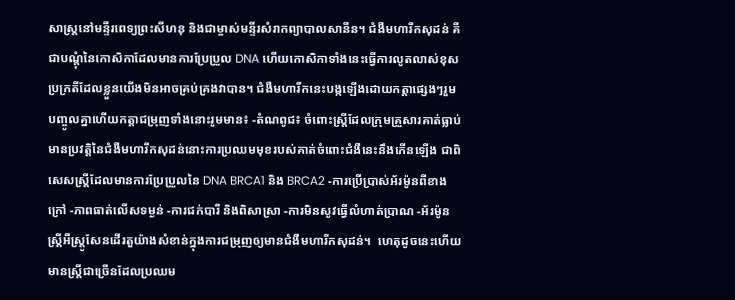សាស្ត្រនៅមន្ទីរពេទ្យព្រះសីហនុ និងជាម្ចាស់មន្ទីរសំរាកព្យាបាលសានីន។ ជំងឺមហារីកសុដន់ គឺជាបណ្តុំនៃកោសិកាដែលមានការប្រែប្រួល DNA ហើយកោសិកាទាំងនេះធ្វើការលូតលាស់ខុសប្រក្រតីដែលខ្លួនយើងមិនអាចគ្រប់គ្រងវាបាន។ ជំងឺមហារីកនេះបង្កឡើងដោយកត្តាផ្សេងៗរួមបញ្ចូលគ្នាហើយកត្តាជម្រុញទាំងនោះរូមមាន៖ -តំណពូជ៖ ចំពោះស្ត្រីដែលក្រុមគ្រួសារគាត់ធ្លាប់មានប្រវត្តិនៃជំងឺមហារីកសុដន់នោះការប្រឈមមុខរបស់គាត់ចំពោះជំងឺនេះនឹងកើនឡើង ជាពិសេសស្ត្រីដែលមានការប្រែប្រួលនៃ DNA BRCA1 និង BRCA2 -ការប្រើប្រាស់អ័រម៉ូនពីខាងក្រៅ -ភាពធាត់លើសទម្ងន់ -ការជក់បារី និងពិសាស្រា -ការមិនសូវធ្វើលំហាត់ប្រាណ -អ័រម៉ូនស្ត្រីអឺស្ត្រូសែនដើរតួយ៉ាងសំខាន់ក្នុងការជម្រុញឲ្យមានជំងឺមហារីកសុដន់។  ហេតុដូចនេះហើយមានស្ត្រីជាច្រើនដែលប្រឈម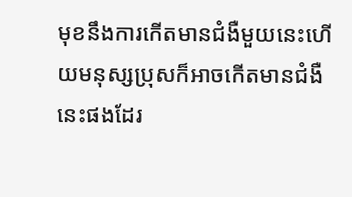មុខនឹងការកើតមានជំងឺមួយនេះហើយមនុស្សប្រុសក៏អាចកើតមានជំងឺនេះផងដែរ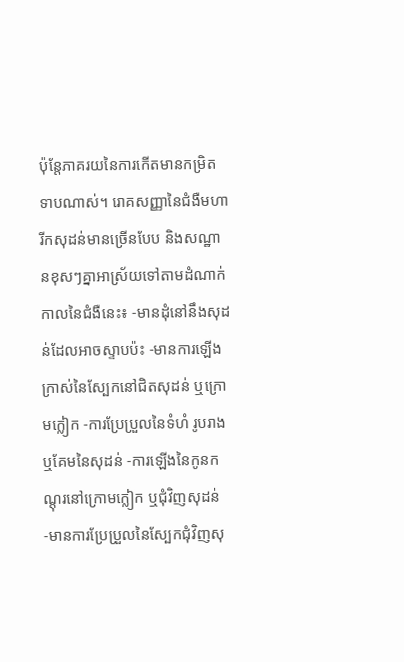ប៉ុន្តែភាគរយនៃការកើតមានកម្រិតទាបណាស់។ រោគសញ្ញានៃជំងឺមហារីកសុដន់មានច្រើនបែប និងសណ្ឋានខុសៗគ្នាអាស្រ័យទៅតាមដំណាក់កាលនៃជំងឺនេះ៖ -មានដុំនៅនឹងសុដន់ដែលអាចស្ទាបប៉ះ -មានការឡើងក្រាស់នៃស្បែកនៅជិតសុដន់ ឬក្រោមក្លៀក -ការប្រែប្រួលនៃទំហំ រូបរាង ឬគែមនៃសុដន់ -ការឡើងនៃកូនកណ្តុរនៅក្រោមក្លៀក ឬជុំវិញសុដន់ -មានការប្រែប្រួលនៃស្បែកជុំវិញសុ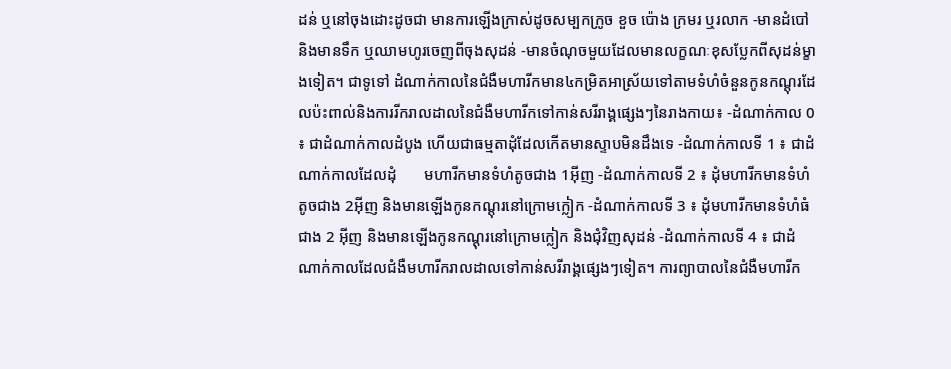ដន់ ឬនៅចុងដោះដូចជា មានការឡើងក្រាស់ដូចសម្បកក្រូច ខួច ប៉ោង ក្រមរ ឬរលាក -មានដំបៅ និងមានទឹក ឬឈាមហូរចេញពីចុងសុដន់ -មានចំណុចមួយដែលមានលក្ខណៈខុសប្លែកពីសុដន់ម្ខាងទៀត។ ជាទូទៅ ដំណាក់កាលនៃជំងឺមហារីកមាន៤កម្រិតអាស្រ័យទៅតាមទំហំចំនួនកូនកណ្តុរដែលប៉ះពាល់និងការរីករាលដាលនៃជំងឺមហារីកទៅកាន់សរីរាង្គផ្សេងៗនៃរាងកាយ៖ -ដំណាក់កាល 0 ៖ ជាដំណាក់កាលដំបូង ហើយជាធម្មតាដុំដែលកើតមានស្ទាបមិនដឹងទេ -ដំណាក់កាលទី 1 ៖ ជាដំណាក់កាលដែលដុំ       មហារីកមានទំហំតូចជាង 1អ៊ីញ -ដំណាក់កាលទី 2 ៖ ដុំមហារីកមានទំហំតូចជាង 2អ៊ីញ និងមានឡើងកូនកណ្តុរនៅក្រោមក្លៀក -ដំណាក់កាលទី 3 ៖ ដុំមហារីកមានទំហំធំជាង 2 អ៊ីញ និងមានឡើងកូនកណ្តុរនៅក្រោមក្លៀក និងជុំវិញសុដន់ -ដំណាក់កាលទី 4 ៖ ជាដំណាក់កាលដែលជំងឺមហារីករាលដាលទៅកាន់សរីរាង្គផ្សេងៗទៀត។ ការព្យាបាលនៃជំងឺមហារីក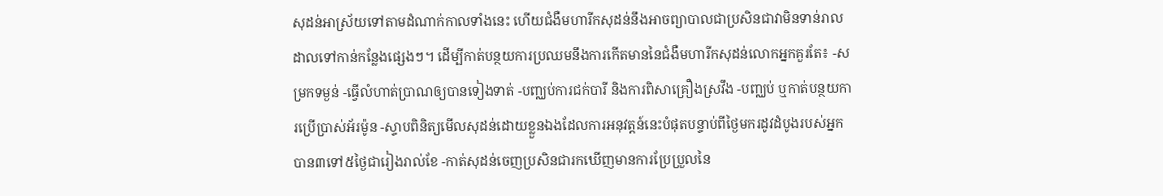សុដន់អាស្រ័យទៅតាមដំណាក់កាលទាំងនេះ ហើយជំងឺមហារីកសុដន់នឹងអាចព្យាបាលជាប្រសិនជាវាមិនទាន់រាលដាលទៅកាន់កន្លែងផ្សេងៗ។ ដើម្បីកាត់បន្ថយការប្រឈមនឹងការកើតមាននៃជំងឺមហារីកសុដន់លោកអ្នកគួរតែ៖ -សម្រកទម្ងន់ -ធ្វើលំហាត់ប្រាណឲ្យបានទៀងទាត់ -បញ្ឈប់ការជក់បារី និងការពិសាគ្រឿងស្រវឹង -បញ្ឈប់ ឬកាត់បន្ថយការប្រើប្រាស់អ័រម៉ូន -ស្ទាបពិនិត្យមើលសុដន់ដោយខ្លួនឯងដែលការអនុវត្តន៍នេះបំផុតបន្ទាប់ពីថ្ងៃមករដូវដំបូងរបស់អ្នកបាន៣ទៅ៥ថ្ងៃជារៀងរាល់ខែ -កាត់សុដន់ចេញប្រសិនជារកឃើញមានការប្រែប្រួលនៃ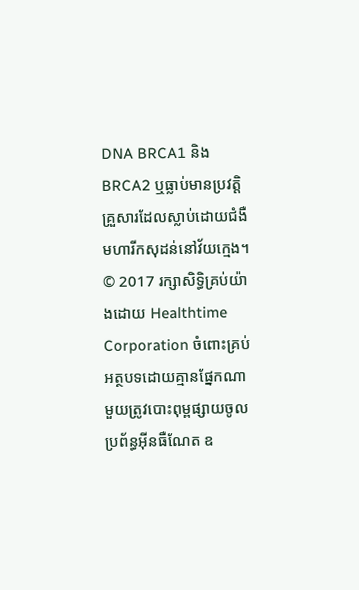DNA BRCA1 និង BRCA2 ឬធ្លាប់មានប្រវត្តិគ្រួសារដែលស្លាប់ដោយជំងឺមហារីកសុដន់នៅវ័យក្មេង។ © 2017 រក្សាសិទ្ធិគ្រប់យ៉ាងដោយ Healthtime Corporation ចំពោះគ្រប់អត្ថបទដោយគ្មានផ្នែកណាមួយត្រូវបោះពុម្ពផ្សាយចូលប្រព័ន្ធអ៊ីនធឺណែត ឧ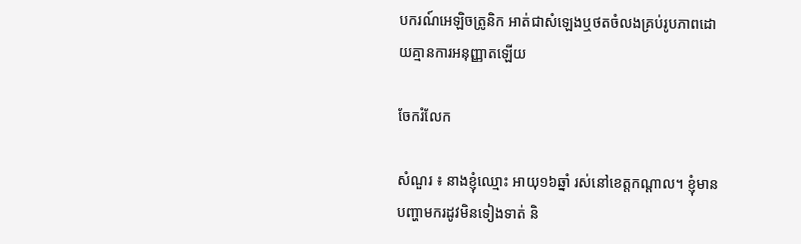បករណ៍អេឡិចត្រូនិក អាត់ជាសំឡេងឬថតចំលងគ្រប់រូបភាពដោយគ្មានការអនុញ្ញាតឡើយ

ចែករំលែក

សំណួរ ៖ នាងខ្ញុំឈ្មោះ អាយុ១៦ឆ្នាំ រស់នៅខេត្តកណ្តាល។ ខ្ញុំមានបញ្ហាមករដូវមិនទៀងទាត់ និ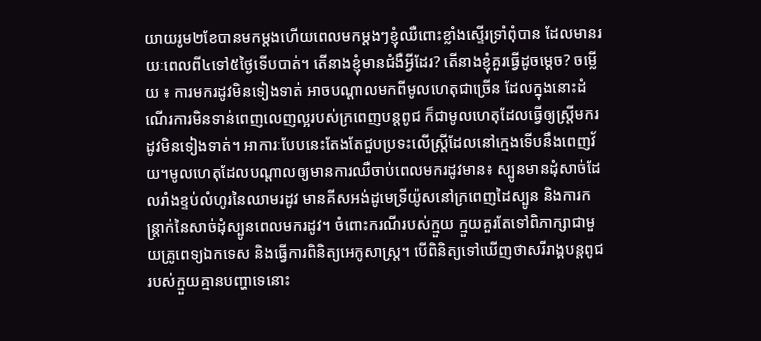យាយរូម២ខែបានមកម្តងហើយពេលមកម្តងៗខ្ញុំឈឺពោះខ្លាំងស្ទើរទ្រាំពុំបាន ដែលមានរយៈពេលពី៤ទៅ៥ថ្ងៃទើបបាត់។ តើនាងខ្ញុំមានជំងឺអ្វីដែរ? តើនាងខ្ញុំគួរធ្វើដូចម្តេច? ចម្លើយ ៖ ការមករដូវមិនទៀងទាត់ អាចបណ្តាលមកពីមូលហេតុជាច្រើន ដែលក្នុងនោះដំណើរការមិនទាន់ពេញលេញល្អរបស់ក្រពេញបន្តពូជ ក៏ជាមូលហេតុដែលធ្វើឲ្យស្ត្រីមករដូវមិនទៀងទាត់។ អាការៈបែបនេះតែងតែជួបប្រទះលើស្ត្រីដែលនៅក្មេងទើបនឹងពេញវ័យ។មូលហេតុដែលបណ្តាលឲ្យមានការឈឺចាប់ពេលមករដូវមាន៖ ស្បូនមានដុំសាច់ដែលរាំងខ្ទប់លំហូរនៃឈាមរដូវ មានគីសអង់ដូមេទ្រីយ៉ូសនៅក្រពេញដៃស្បូន និងការកន្ត្រាក់នៃសាច់ដុំស្បូនពេលមករដូវ។ ចំពោះករណីរបស់ក្មួយ ក្មួយគួរតែទៅពិភាក្សាជាមួយគ្រូពេទ្យឯកទេស និងធ្វើការពិនិត្យអេកូសាស្រ្ត។ បើពិនិត្យទៅឃើញថាសរីរាង្គបន្តពូជរបស់ក្មួយគ្មានបញ្ហាទេនោះ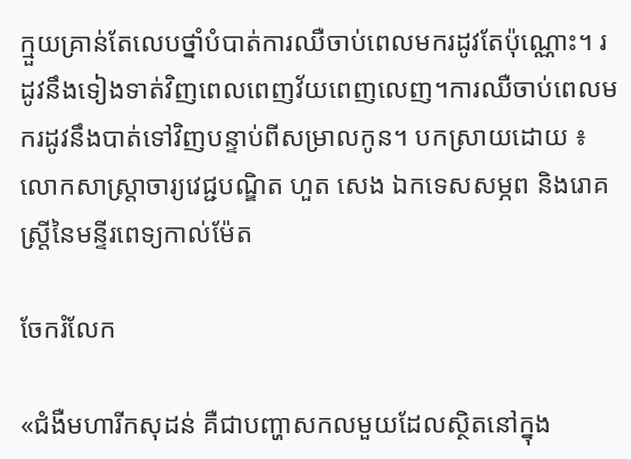ក្មួយគ្រាន់តែលេបថ្នាំបំបាត់ការឈឺចាប់ពេលមករដូវតែប៉ុណ្ណោះ។ រដូវនឹងទៀងទាត់វិញពេលពេញវ័យពេញលេញ។ការឈឺចាប់ពេលមករដូវនឹងបាត់ទៅវិញបន្ទាប់ពីសម្រាលកូន។ បកស្រាយដោយ ៖ លោកសាស្រ្តាចារ្យវេជ្ជបណ្ឌិត ហួត សេង ឯកទេសសម្ភព និងរោគស្រ្តីនៃមន្ទីរពេទ្យកាល់ម៉ែត

ចែករំលែក

«ជំងឺមហារីកសុដន់ គឺជាបញ្ហាសកលមួយដែលស្ថិតនៅក្នុង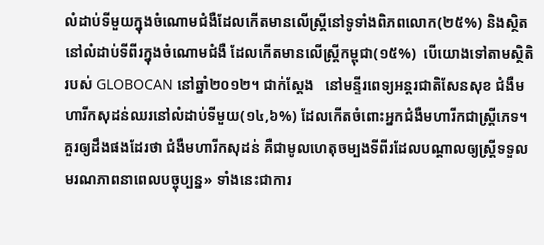លំដាប់ទីមួយក្នុងចំណោមជំងឺដែលកើតមានលើស្រ្តីនៅទូទាំងពិភពលោក(២៥%) និងស្ថិតនៅលំដាប់ទីពីរក្នុងចំណោមជំងឺ ដែលកើតមានលើស្រ្តីកម្ពុជា(១៥%)  បើយោងទៅតាមស្ថិតិរបស់ GLOBOCAN នៅឆ្នាំ២០១២។ ជាក់ស្តែង   នៅមន្ទីរពេទ្យអន្តរជាតិសែនសុខ ជំងឺមហារីកសុដន់ឈរនៅលំដាប់ទីមួយ(១៤,៦%) ដែលកើតចំពោះអ្នកជំងឺមហារីកជាស្រ្តីភេទ។   គួរឲ្យដឹងផងដែរថា ជំងឺមហារីកសុដន់ គឺជាមូលហេតុចម្បងទីពីរដែលបណ្តាលឲ្យស្រ្តីទទួលមរណភាពនាពេលបច្ចុប្បន្ន» ទាំងនេះជាការ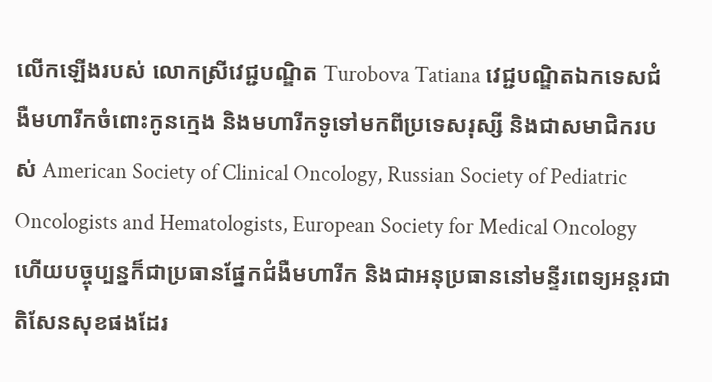លើកឡើងរបស់ លោកស្រីវេជ្ជបណ្ឌិត Turobova Tatiana វេជ្ជបណ្ឌិតឯកទេសជំងឺមហារីកចំពោះកូនក្មេង និងមហារីកទូទៅមកពីប្រទេសរុស្សី និងជាសមាជិករបស់ American Society of Clinical Oncology, Russian Society of Pediatric Oncologists and Hematologists, European Society for Medical Oncology ហើយបច្ចុប្បន្នក៏ជាប្រធានផ្នែកជំងឺមហារីក និងជាអនុប្រធាននៅមន្ទីរពេទ្យអន្តរជាតិសែនសុខផងដែរ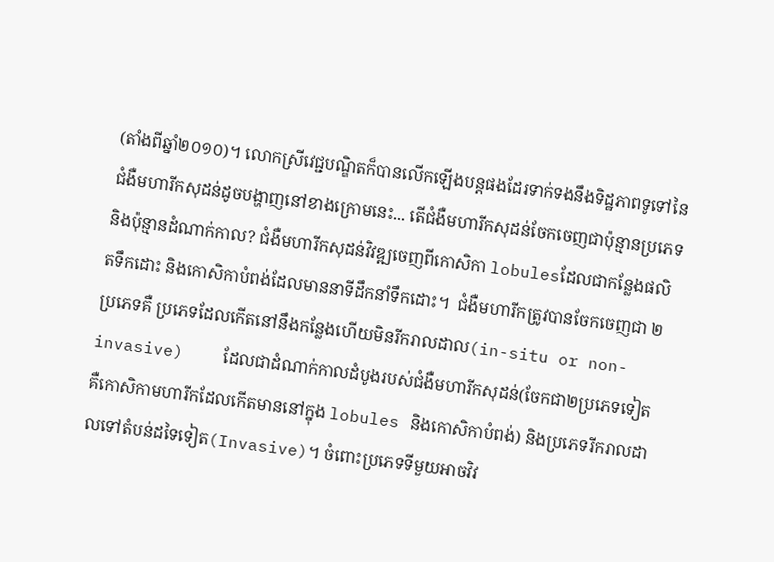(តាំងពីឆ្នាំ២០១០)។ លោកស្រីវេជ្ជបណ្ឌិតក៏បានលើកឡើងបន្តផងដែរទាក់ទងនឹងទិដ្ឋភាពទូទៅនៃជំងឺមហារីកសុដន់ដូចបង្ហាញនៅខាងក្រោមនេះ... តើជំងឺមហារីកសុដន់ចែកចេញជាប៉ុន្មានប្រភេទ និងប៉ុន្មានដំណាក់កាល? ជំងឺមហារីកសុដន់វិវឌ្ឍចេញពីកោសិកា lobulesដែលជាកន្លែងផលិតទឹកដោះ និងកោសិកាបំពង់ដែលមាននាទីដឹកនាំទឹកដោះ។  ជំងឺមហារីកត្រូវបានចែកចេញជា ២ ប្រភេទគឺ ប្រភេទដែលកើតនៅនឹងកន្លែងហើយមិនរីករាលដាល(in-situ or non-invasive)    ដែលជាដំណាក់កាលដំបូងរបស់ជំងឺមហារីកសុដន់(ចែកជា២ប្រភេទទៀត គឺកោសិកាមហារីកដែលកើតមាននៅក្នុង lobules និងកោសិកាបំពង់) និងប្រភេទរីករាលដាលទៅតំបន់ដទៃទៀត(Invasive)។ ចំពោះប្រភេទទីមួយអាចវិវ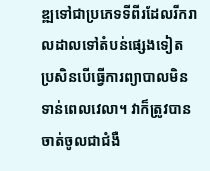ឌ្ឍទៅជាប្រភេទទីពីរដែលរីករាលដាលទៅតំបន់ផ្សេងទៀត ប្រសិនបើធ្វើការព្យាបាលមិនទាន់ពេលវេលា។ វាក៏ត្រូវបានចាត់ចូលជាជំងឺ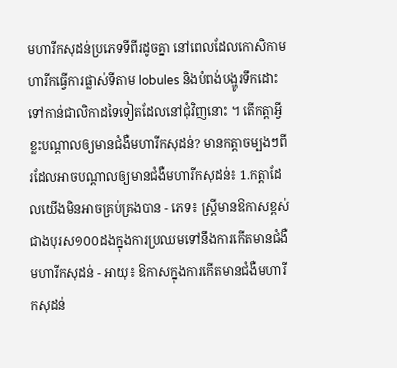មហារីកសុដន់ប្រភេទទីពីរដូចគ្នា នៅពេលដែលកោសិកាមហារីកធ្វើការផ្លាស់ទីតាម lobules និងបំពង់បង្ហូរទឹកដោះទៅកាន់ជាលិកាដទៃទៀតដែលនៅជុំវិញនោះ ។ តើកត្តាអ្វីខ្លះបណ្ដាលឲ្យមានជំងឺមហារីកសុដន់? មានកត្តាចម្បងៗពីរដែលអាចបណ្ដាលឲ្យមានជំងឺមហារីកសុដន់៖ 1.កត្តាដែលយើងមិនអាចគ្រប់គ្រងបាន - ភេទ៖ ស្រ្តីមានឱកាសខ្ពស់ជាងបុរស១០០ដងក្នុងការប្រឈមទៅនឹងការកើតមានជំងឺមហារីកសុដន់ - អាយុ៖ ឱកាសក្នុងការកើតមានជំងឺមហារីកសុដន់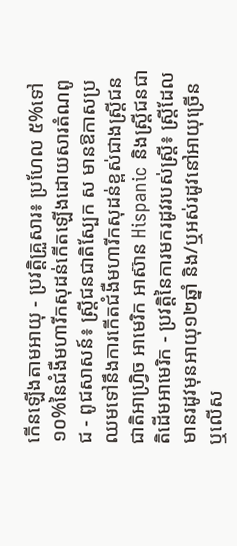កើនឡើងតាមអាយុ - ប្រវត្តិគ្រួសារ៖ ប្រហែល ៥%ទៅ១០%នៃជំងឺមហារីកសុដន់កើតឡើងដោយសារតំណពូជ - ពូជសាសន៍៖ ស្រ្តីជនជាតិស្បែក ស មានឱកាសប្រឈមទៅនឹងការកើតជំងឺមហារីកសុដន់ខ្ពស់ជាងស្រ្តីជនជាតិអាហ្រ្វិច អាមេរិក អាស៊ាន Hispanic និងស្រ្តីជនជាតិដើមអាមេរិក - ប្រវត្តិនៃការមករដូវរបស់ស្រ្តី៖ ស្រ្តីដែលមានរដូវមុនអាយុ១២ឆ្នាំ និង/ឬអស់រដូវនៅអាយុច្រើន ឬលើស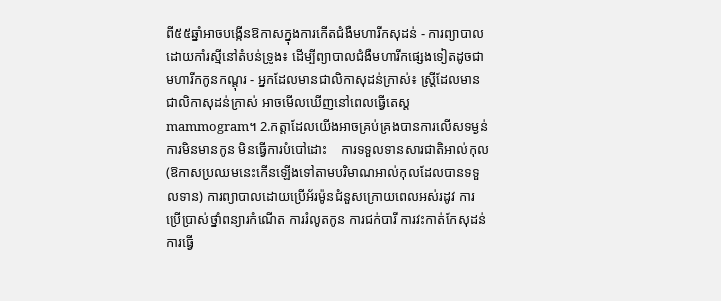ពី៥៥ឆ្នាំអាចបង្កើនឱកាសក្នុងការកើតជំងឺមហារីកសុដន់ - ការព្យាបាលដោយកាំរស្មីនៅតំបន់ទ្រូង៖ ដើម្បីព្យាបាលជំងឺមហារីកផ្សេងទៀតដូចជាមហារីកកូនកណ្តុរ - អ្នកដែលមានជាលិកាសុដន់ក្រាស់៖ ស្រ្តីដែលមានជាលិកាសុដន់ក្រាស់ អាចមើលឃើញនៅពេលធ្វើតេស្តmammogram។ 2.កត្តាដែលយើងអាចគ្រប់គ្រងបានការលើសទម្ងន់ ការមិនមានកូន មិនធ្វើការបំបៅដោះ    ការទទួលទានសារជាតិអាល់កុល(ឱកាសប្រឈមនេះកើនឡើងទៅតាមបរិមាណអាល់កុលដែលបានទទួលទាន) ការព្យាបាលដោយប្រើអ័រម៉ូនជំនួសក្រោយពេលអស់រដូវ ការប្រើប្រាស់ថ្នាំពន្យារកំណើត ការរំលូតកូន ការជក់បារី ការវះកាត់កែសុដន់ ការធ្វើ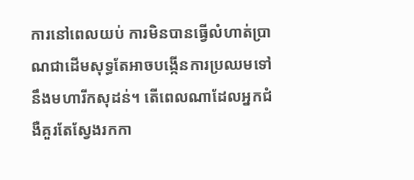ការនៅពេលយប់ ការមិនបានធ្វើលំហាត់ប្រាណជាដើមសុទ្ធតែអាចបង្កើនការប្រឈមទៅនឹងមហារីកសុដន់។ តើពេលណាដែលអ្នកជំងឺគួរតែស្វែងរកកា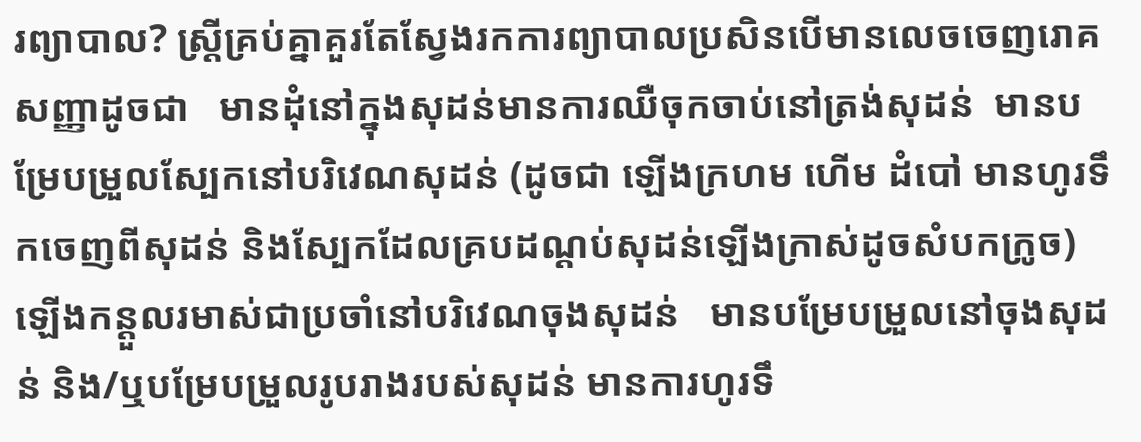រព្យាបាល? ស្រ្តីគ្រប់គ្នាគួរតែស្វែងរកការព្យាបាលប្រសិនបើមានលេចចេញរោគសញ្ញាដូចជា   មានដុំនៅក្នុងសុដន់មានការឈឺចុកចាប់នៅត្រង់សុដន់  មានបម្រែបម្រួលស្បែកនៅបរិវេណសុដន់ (ដូចជា ឡើងក្រហម ហើម ដំបៅ មានហូរទឹកចេញពីសុដន់ និងស្បែកដែលគ្របដណ្ដប់សុដន់ឡើងក្រាស់ដូចសំបកក្រូច) ឡើងកន្តួលរមាស់ជាប្រចាំនៅបរិវេណចុងសុដន់   មានបម្រែបម្រួលនៅចុងសុដន់ និង/ឬបម្រែបម្រួលរូបរាងរបស់សុដន់ មានការហូរទឹ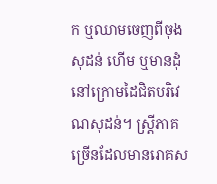ក ឬឈាមចេញពីចុងសុដន់ ហើម ឬមានដុំនៅក្រោមដៃជិតបរិវេណសុដន់។ ស្រ្តីភាគច្រើនដែលមានរោគស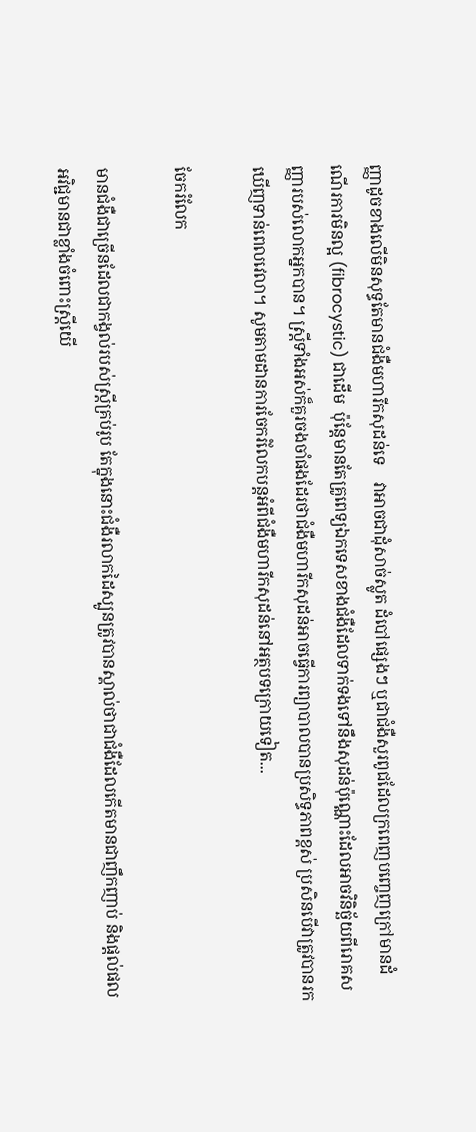ញ្ញាដូចខាងលើមិនសុទ្ធតែមានជំងឺមហារីកសុដន់ទេ    វាអាចជាដុំសាច់ស្លូត ដំបៅផ្សេងៗ ឬជាជំងឺសួរពូជដែលក្រពេញបញ្ចេញក្រៅមានដំណើរការមិនល្អ (fibrocystic) ជាដើម  ប៉ុន្តែមានតែគ្រូពេទ្យឯកទេសខាងជំងឺដែលទាក់ទងទៅនឹងសុដន់ប៉ុណ្ណោះដែលអាចវិនិច្ឆ័យពីរោគសញ្ញារបស់លោកអ្នកបាន។ ស្រ្តីទាំងអស់ក៏គួរចងចាំផងដែរថាជំងឺមហារីកសុដន់អាចធ្វើការព្យាបាលបានប្រសិទ្ធភាពខ្ពស់ ប្រសិនបើវាត្រូវបានរកឃើញទាន់ពេលវេលា។ សូមតាមដានការចែករំលែកបន្តអំពីជំងឺមហារីកសុដន់នៅអត្ថបទក្រោយទៀត...

ចែករំលែក

មានជំងឺជាច្រើនដែលជាកង្វល់របស់ស្រ្តីគ្រប់រូប តែក្នុងនោះជំងឺរលាកដៃស្បូនត្រូវបានស្គាល់ថាជាជំងឺដែលកើតមានជាញឹកញាប់ និងផ្តល់ផលអវិជ្ជមានជាខ្លាំងចំពោះស្ត្រីយើ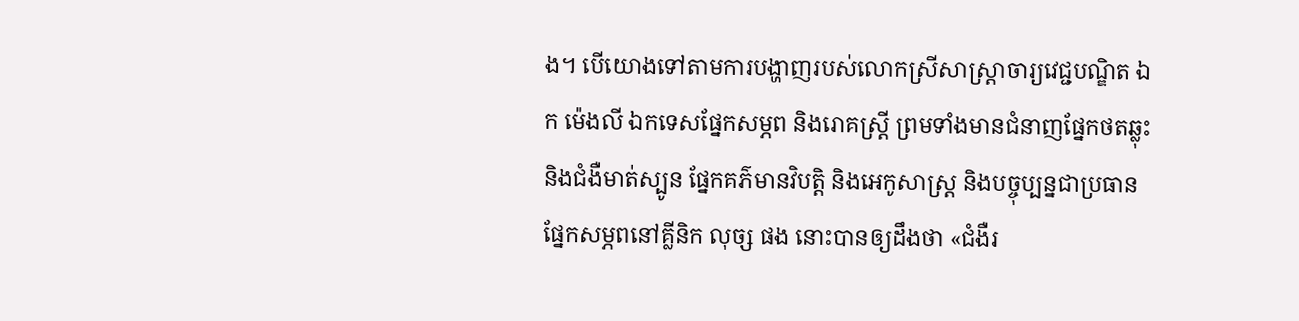ង។ បើយោងទៅតាមការបង្ហាញរបស់លោកស្រីសាស្ត្រាចារ្យវេជ្ជបណ្ឌិត ឯក ម៉េងលី ឯកទេសផ្នែកសម្ភព និងរោគស្រ្តី ព្រមទាំងមានជំនាញផ្នែកថតឆ្លុះ និងជំងឺមាត់ស្បូន ផ្នែកគភ៌មានវិបត្តិ និងអេកូសាស្ត្រ និងបច្ចុប្បន្នជាប្រធានផ្នែកសម្ភពនៅគ្លីនិក លុច្ស ផង នោះបានឲ្យដឹងថា «ជំងឺរ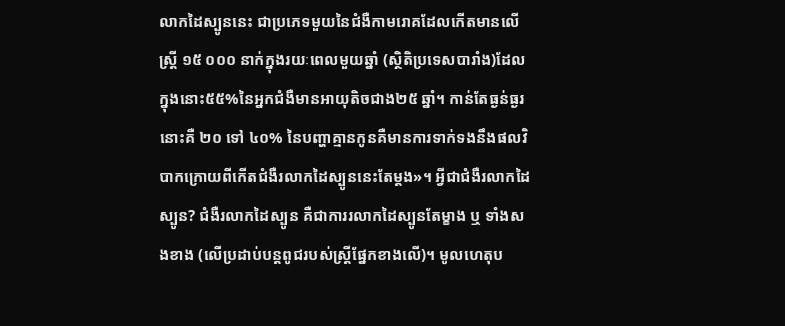លាកដៃស្បូននេះ ជាប្រភេទមួយនៃជំងឺកាមរោគដែលកើតមានលើស្ត្រី ១៥ ០០០ នាក់ក្នុងរយៈពេលមួយឆ្នាំ (ស្ថិតិប្រទេសបារាំង)ដែលក្នុងនោះ៥៥%នៃអ្នកជំងឺមានអាយុតិចជាង២៥ ឆ្នាំ។ កាន់តែធ្ងន់ធ្ងរនោះគឺ ២០ ទៅ ៤០% នៃបញ្ហាគ្មានកូនគឺមានការទាក់ទងនឹងផលវិបាកក្រោយពីកើតជំងឺរលាកដៃស្បូននេះតែម្តង»។ អ្វីជាជំងឺរលាកដៃស្បូន? ជំងឺរលាកដៃស្បូន គឺជាការរលាកដៃស្បូនតែម្ខាង ឬ ទាំងសងខាង (លើប្រដាប់បន្តពូជរបស់ស្រ្តីផ្នែកខាងលើ)។ មូលហេតុប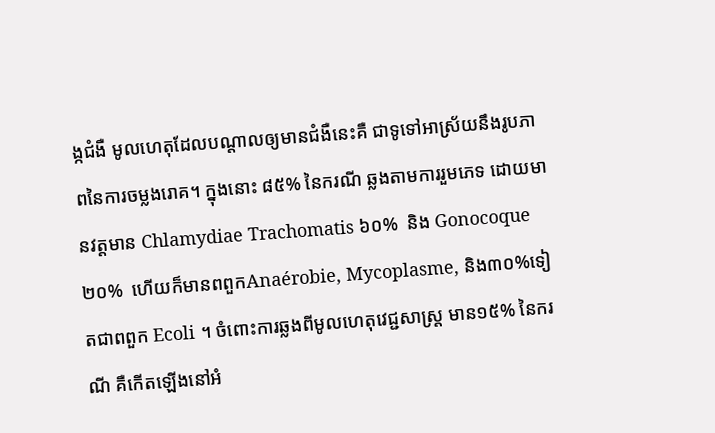ង្កជំងឺ មូលហេតុដែលបណ្តាលឲ្យមានជំងឺនេះគឺ ជាទូទៅអាស្រ័យនឹងរូបភាពនៃការចម្លងរោគ។ ក្នុងនោះ ៨៥% នៃករណី ឆ្លងតាមការរួមភេទ ដោយមានវត្តមាន Chlamydiae Trachomatis ៦០%  និង Gonocoque ២០%  ហើយក៏មានពពួកAnaérobie, Mycoplasme, និង៣០%ទៀតជាពពួក Ecoli ។ ចំពោះការឆ្លងពីមូលហេតុវេជ្ជសាស្រ្ត មាន១៥% នៃករណី គឺកើតឡើងនៅអំ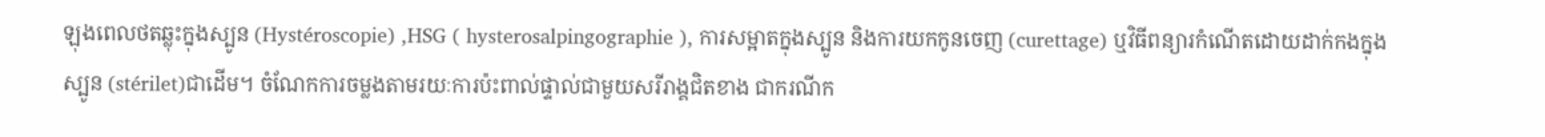ឡុងពេលថតឆ្លុះក្នុងស្បូន (Hystéroscopie) ,HSG ( hysterosalpingographie ), ការសម្អាតក្នុងស្បូន និងការយកកូនចេញ (curettage) ឬវិធីពន្យារកំណើតដោយដាក់កងក្នុងស្បូន (stérilet)ជាដើម។ ចំណែកការចម្លងតាមរយៈការប៉ះពាល់ផ្ទាល់ជាមួយសរីរាង្គជិតខាង ជាករណីក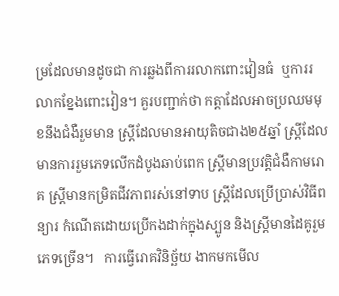ម្រដែលមានដូចជា ការឆ្លងពីការរលាកពោះវៀនធំ  ឬការរលាកខ្នែងពោះវៀន។ គួរបញ្ជាក់ថា កត្តាដែលអាចប្រឈមមុខនឹងជំងឺរួមមាន ស្ត្រីដែលមានអាយុតិចជាង២៥ឆ្នាំ ស្ត្រីដែលមានការរួមភេទលើកដំបូងឆាប់ពេក ស្រ្តីមានប្រវត្តិជំងឺកាមរោគ ស្ត្រីមានកម្រិតជីវភាពរស់នៅទាប ស្រ្តីដែលប្រើប្រាស់វិធីពន្យារ កំណើតដោយប្រើកងដាក់ក្នុងស្បូន និងស្ត្រីមានដៃគូរួមភេទច្រើន។   ការធ្វើរោគវិនិច្ឆ័យ ងាកមកមើល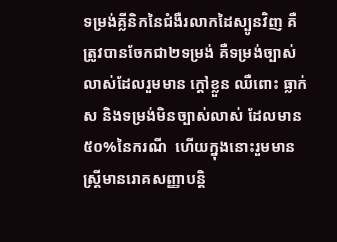ទម្រង់គ្លីនិកនៃជំងឺរលាកដៃស្បូនវិញ គឺត្រូវបានចែកជា២ទម្រង់ គឺទម្រង់ច្បាស់លាស់ដែលរួមមាន ក្តៅខ្លួន ឈឺពោះ ធ្លាក់ស និងទម្រង់មិនច្បាស់លាស់ ដែលមាន៥០%នៃករណី  ហើយក្នុងនោះរួមមាន ស្ត្រីមានរោគសញ្ញាបន្តិ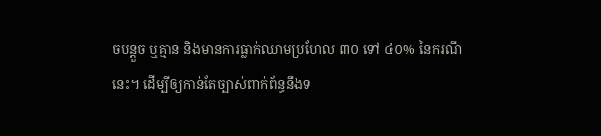ចបន្តួច ឬគ្មាន និងមានការធ្លាក់ឈាមប្រហែល ៣០ ទៅ ៤០% នៃករណីនេះ។ ដើម្បីឲ្យកាន់តែច្បាស់ពាក់ព័ន្ធនឹងទ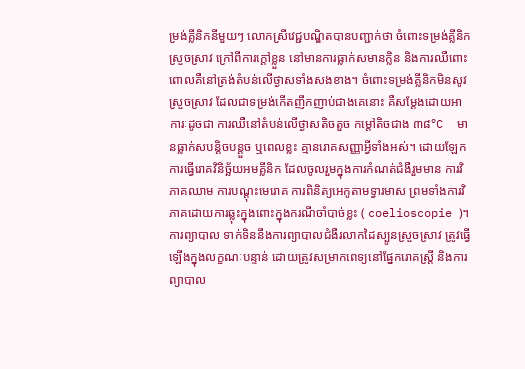ម្រង់គ្លីនិកនីមួយៗ លោកស្រីវេជ្ជបណ្ឌិតបានបញ្ជាក់ថា ចំពោះទម្រង់គ្លីនិកស្រួចស្រាវ ក្រៅពីការក្តៅខ្លួន នៅមានការធ្លាក់សមានក្លិន និងការឈឺពោះ ពោលគឺនៅត្រង់តំបន់លើថ្ងាសទាំងសងខាង។ ចំពោះទម្រង់គ្លីនិកមិនសូវ ស្រួចស្រាវ ដែលជាទម្រង់កើតញឹកញាប់ជាងគេនោះ គឺសម្តែងដោយអាការៈដូចជា ការឈឺនៅតំបន់លើថ្ងាសតិចតួច កម្តៅតិចជាង ៣៨°C  មានធ្លាក់សបន្តិចបន្តួច ឬពេលខ្លះ គ្មានរោគសញ្ញាអ្វីទាំងអស់។ ដោយឡែកការធ្វើរោគវិនិច្ឆ័យអមគ្លីនិក ដែលចូលរួមក្នុងការកំណត់ជំងឺរួមមាន ការវិភាគឈាម ការបណ្តុះមេរោគ ការពិនិត្យអេកូតាមទ្វារមាស ព្រមទាំងការវិភាគដោយការឆ្លុះក្នុងពោះក្នុងករណីចាំបាច់ខ្លះ ( coelioscopie )។ ការព្យាបាល ទាក់ទិននឹងការព្យាបាលជំងឺរលាកដៃស្បូនស្រួចស្រាវ ត្រូវធ្វើឡើងក្នុងលក្ខណៈបន្ទាន់ ដោយត្រូវសម្រាកពេទ្យនៅផ្នែករោគស្ត្រី និងការព្យាបាល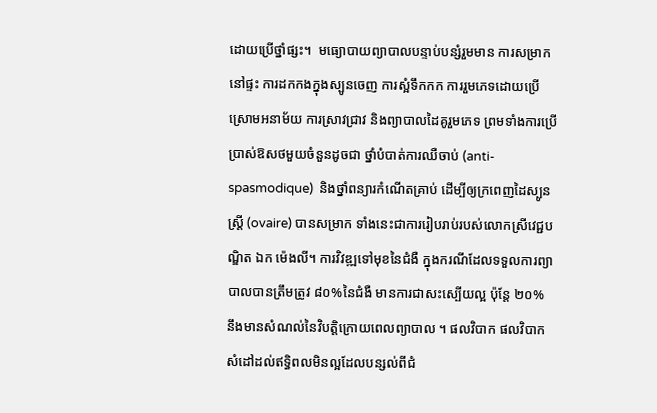ដោយប្រើថ្នាំផ្សះ។  មធ្យោបាយព្យាបាលបន្ទាប់បន្សំរួមមាន ការសម្រាកនៅផ្ទះ ការដកកងក្នុងស្បូនចេញ ការស្អំទឹកកក ការរួមភេទដោយប្រើស្រោមអនាម័យ ការស្រាវជ្រាវ និងព្យាបាលដៃគូរួមភេទ ព្រមទាំងការប្រើប្រាស់ឱសថមួយចំនួនដូចជា ថ្នាំបំបាត់ការឈឺចាប់ (anti-spasmodique)  និងថ្នាំពន្យារកំណើតគ្រាប់ ដើម្បីឲ្យក្រពេញដៃស្បូនស្រ្តី (ovaire) បានសម្រាក ទាំងនេះជាការរៀបរាប់របស់លោកស្រីវេជ្ជបណ្ឌិត ឯក ម៉េងលី។ ការវិវឌ្ឍទៅមុខនៃជំងឺ ក្នុងករណីដែលទទួលការព្យាបាលបានត្រឹមត្រូវ ៨០%នៃជំងឺ មានការជាសះស្បើយល្អ ប៉ុន្តែ ២០% នឹងមានសំណល់នៃវិបត្តិក្រោយពេលព្យាបាល ។ ផលវិបាក ផលវិបាកសំដៅដល់ឥទ្ធិពលមិនល្អដែលបន្សល់ពីជំ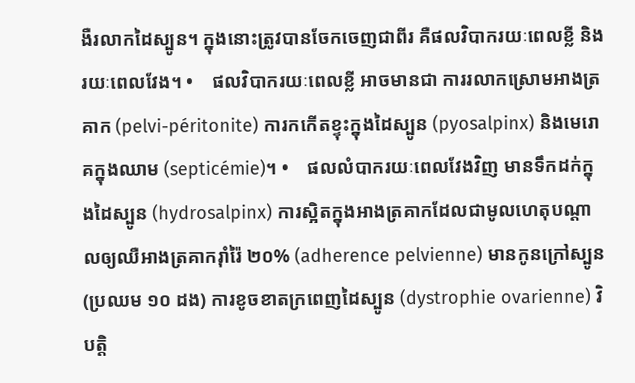ងឺរលាកដៃស្បូន។ ក្នុងនោះត្រូវបានចែកចេញជាពីរ គឺផលវិបាករយៈពេលខ្លី និងរយៈពេលវែង។ •    ផលវិបាករយៈពេលខ្លី អាចមានជា ការរលាកស្រោមអាងត្រគាក (pelvi-péritonite) ការកកើតខ្ទុះក្នុងដៃស្បូន (pyosalpinx) និងមេរោគក្នុងឈាម (septicémie)។ •    ផលលំបាករយៈពេលវែងវិញ មានទឹកដក់ក្នុងដៃស្បូន (hydrosalpinx) ការស្អិតក្នុងអាងត្រគាកដែលជាមូលហេតុបណ្តាលឲ្យឈឺអាងត្រគាករ៉ាំរ៉ៃ ២០% (adherence pelvienne) មានកូនក្រៅស្បូន (ប្រឈម ១០ ដង) ការខូចខាតក្រពេញដៃស្បូន (dystrophie ovarienne) វិបត្តិ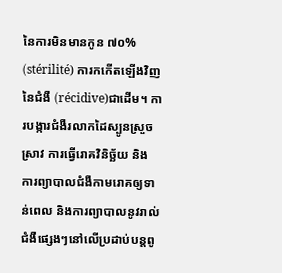នៃការមិនមានកូន ៧០% (stérilité) ការកកើតឡើងវិញនៃជំងឺ (récidive)ជាដើម។ ការបង្ការជំងឺរលាកដៃស្បូនស្រួចស្រាវ ការធ្វើរោគវិនិច្ឆ័យ និង ការព្យាបាលជំងឺកាមរោគឲ្យទាន់ពេល និងការព្យាបាលនូវរាល់ជំងឺផ្សេងៗនៅលើប្រដាប់បន្តពូ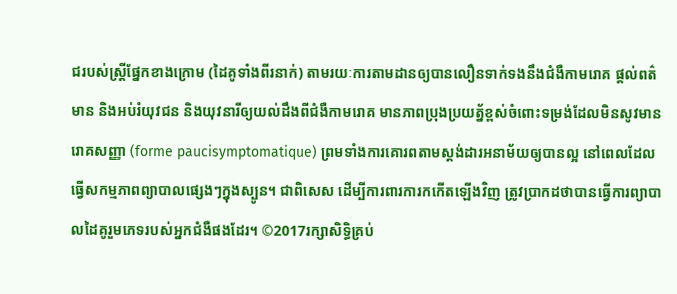ជរបស់ស្រ្តីផ្នែកខាងក្រោម (ដៃគូទាំងពីរនាក់) តាមរយៈការតាមដានឲ្យបានលឿនទាក់ទងនឹងជំងឺកាមរោគ ផ្តល់ពត៌មាន និងអប់រំយុវជន និងយុវនារីឲ្យយល់ដឹងពីជំងឺកាមរោគ មានភាពប្រុងប្រយត្ន័ខ្ពស់ចំពោះទម្រង់ដែលមិនសូវមានរោគសញ្ញា (forme paucisymptomatique) ព្រមទាំងការគោរពតាមស្តង់ដារអនាម័យឲ្យបានល្អ នៅពេលដែលធ្វើសកម្មភាពព្យាបាលផ្សេងៗក្នុងស្បូន។ ជាពិសេស ដើម្បីការពារការកកើតឡើងវិញ ត្រូវប្រាកដថាបានធ្វើការព្យាបាលដៃគូរួមភេទរបស់អ្នកជំងឺផងដែរ។ ©2017រក្សាសិទ្ធិគ្រប់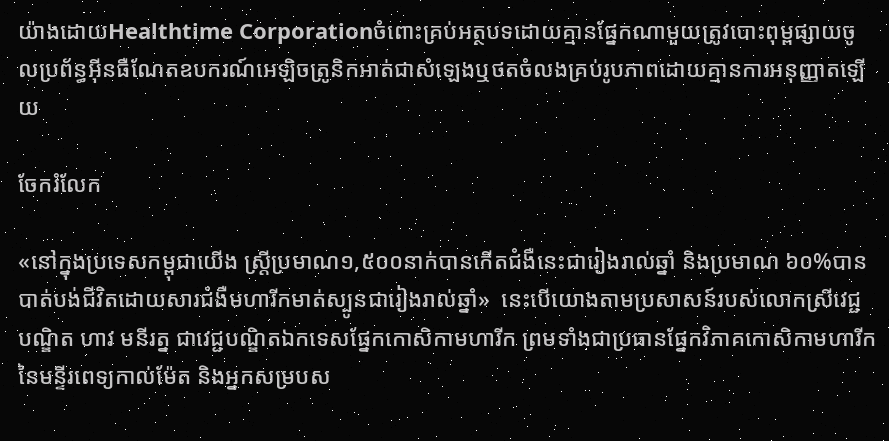យ៉ាងដោយHealthtime Corporationចំពោះគ្រប់អត្ថបទដោយគ្មានផ្នែកណាមួយត្រូវបោះពុម្ពផ្សាយចូលប្រព័ន្ធអ៊ីនធឺណែតឧបករណ៍អេឡិចត្រូនិកអាត់ជាសំឡេងឬថតចំលងគ្រប់រូបភាពដោយគ្មានការអនុញ្ញាតឡើយ

ចែករំលែក

«នៅក្នុងប្រទេសកម្ពុជាយើង ស្រ្តីប្រមាណ១,៥០០នាក់បានកើតជំងឺនេះជារៀងរាល់ឆ្នាំ និងប្រមាណ ៦០%បានបាត់បង់ជីវិតដោយសារជំងឺមហារីកមាត់ស្បូនជារៀងរាល់ឆ្នាំ»  នេះបើយោងតាមប្រសាសន៍របស់លោកស្រីវេជ្ជបណ្ឌិត ហាវ មនីរត្ន ជាវេជ្ជបណ្ឌិតឯកទេសផ្នែកកោសិកាមហារីក ព្រមទាំងជាប្រធានផ្នែកវិភាគកោសិកាមហារីកនៃមន្ទីរពេទ្យកាល់ម៉ែត និងអ្នកសម្របស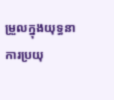ម្រួលក្នុងយុទ្ធនាការប្រយុ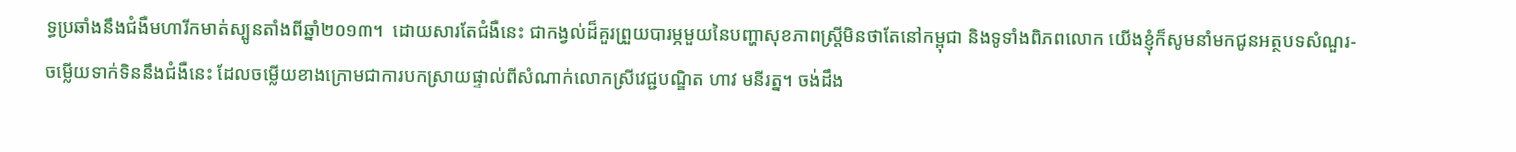ទ្ធប្រឆាំងនឹងជំងឺមហារីកមាត់ស្បូនតាំងពីឆ្នាំ២០១៣។  ដោយសារតែជំងឺនេះ ជាកង្វល់ដ៏គួរព្រួយបារម្ភមួយនៃបញ្ហាសុខភាពស្រ្តីមិនថាតែនៅកម្ពុជា និងទូទាំងពិភពលោក យើងខ្ញុំក៏សូមនាំមកជូនអត្ថបទសំណួរ-ចម្លើយទាក់ទិននឹងជំងឺនេះ ដែលចម្លើយខាងក្រោមជាការបកស្រាយផ្ទាល់ពីសំណាក់លោកស្រីវេជ្ជបណ្ឌិត ហាវ មនីរត្ន។ ចង់ដឹង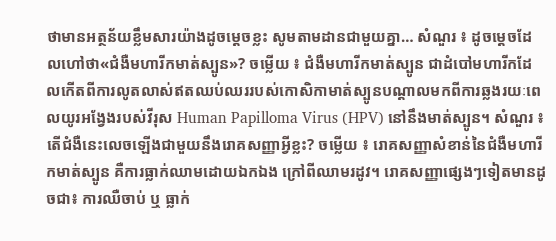ថាមានអត្ថន័យខ្លឹមសារយ៉ាងដូចម្តេចខ្លះ សូមតាមដានជាមួយគ្នា… សំណួរ ៖ ដូចម្តេចដែលហៅថា«ជំងឺមហារីកមាត់ស្បូន»? ចម្លើយ ៖ ជំងឺមហារីកមាត់ស្បូន ជាដំបៅមហារីកដែលកើតពីការលូតលាស់ឥតឈប់ឈររបស់កោសិកាមាត់ស្បូនបណ្តាលមកពីការឆ្លងរយៈពេលយូរអង្វែងរបស់វីរុស Human Papilloma Virus (HPV) នៅនឹងមាត់ស្បូន។ សំណួរ ៖ តើជំងឺនេះលេចឡើងជាមួយនឹងរោគសញ្ញាអ្វីខ្លះ? ចម្លើយ ៖ រោគសញ្ញាសំខាន់នៃជំងឺមហារីកមាត់ស្បូន គឺការធ្លាក់ឈាមដោយឯកឯង ក្រៅពីឈាមរដូវ។ រោគសញ្ញាផ្សេងៗទៀតមានដូចជា៖ ការឈឺចាប់ ឬ ធ្លាក់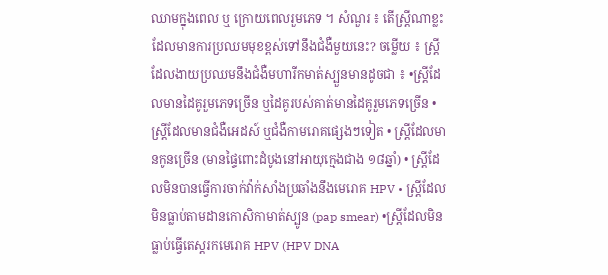ឈាមក្នុងពេល ឬ ក្រោយពេលរួមភេទ ។ សំណួរ ៖ តើស្រ្តីណាខ្លះដែលមានការប្រឈមមុខខ្ពស់ទៅនឹងជំងឺមួយនេះ? ចម្លើយ ៖ ស្រ្តីដែលងាយប្រឈមនឹងជំងឺមហារីកមាត់ស្បួនមានដូចជា ៖ •ស្រ្តីដែលមានដៃគូរួមភេទច្រើន ឬដៃគូរបស់គាត់មានដៃគូរួមភេទច្រើន • ស្ត្រីដែលមានជំងឺអេដស៍ ឬជំងឺកាមរោគផ្សេងៗទៀត • ស្ត្រីដែលមានកូនច្រើន (មានផ្ទៃពោះដំបូងនៅអាយុក្មេងជាង ១៨ឆ្នាំ) • ស្ត្រីដែលមិនបានធ្វើការចាក់វ៉ាក់សាំងប្រឆាំងនឹងមេរោគ HPV • ស្រ្តីដែលមិនធ្លាប់តាមដានកោសិកាមាត់ស្បូន (pap smear) •ស្ត្រីដែលមិនធ្លាប់ធ្វើតេស្តរកមេរោគ HPV (HPV DNA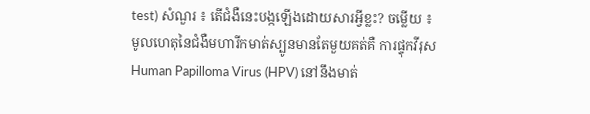test) សំណួរ ៖ តើជំងឺនេះបង្កឡើងដោយសារអ្វីខ្លះ? ចម្លើយ ៖ មូលហេតុនៃជំងឺមហារីកមាត់ស្បូនមានតែមួយគត់គឺ ការផ្ទុកវីរុស Human Papilloma Virus (HPV) នៅនឹងមាត់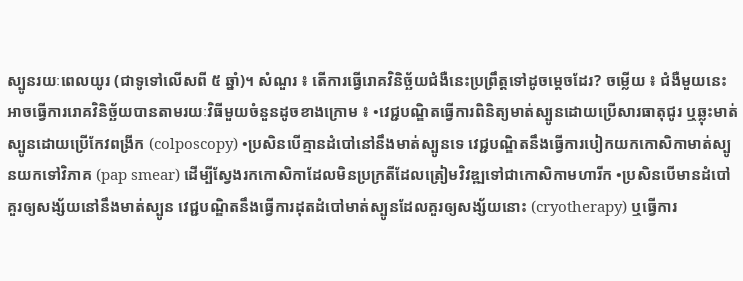ស្បូនរយៈពេលយូរ (ជាទូទៅលើសពី ៥ ឆ្នាំ)។ សំណួរ ៖ តើការធ្វើរោគវិនិច្ឆ័យជំងឺនេះប្រព្រឹត្តទៅដូចម្តេចដែរ? ចម្លើយ ៖ ជំងឺមួយនេះអាចធ្វើការរោគវិនិច្ឆ័យបានតាមរយៈវិធីមួយចំនួនដូចខាងក្រោម ៖ •វេជ្ជបណ្ឌិតធ្វើការពិនិត្យមាត់ស្បូនដោយប្រើសារធាតុជូរ ឬឆ្លុះមាត់ស្បូនដោយប្រើកែវពង្រីក (colposcopy) •ប្រសិនបើគ្មានដំបៅនៅនឹងមាត់ស្បូនទេ វេជ្ជបណ្ឌិតនឹងធ្វើការបៀកយកកោសិកាមាត់ស្បូនយកទៅវិភាគ (pap smear) ដើម្បីស្វែងរកកោសិកាដែលមិនប្រក្រតីដែលត្រៀមវិវឌ្ឍទៅជាកោសិកាមហារីក •ប្រសិនបើមានដំបៅគួរឲ្យសង្ស័យនៅនឹងមាត់ស្បូន វេជ្ជបណ្ឌិតនឹងធ្វើការដុតដំបៅមាត់ស្បូនដែលគួរឲ្យសង្ស័យនោះ (cryotherapy) ឬធ្វើការ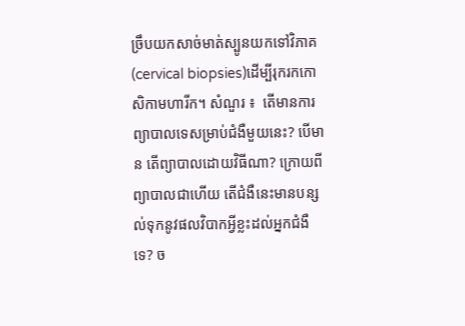ច្រឹបយកសាច់មាត់ស្បូនយកទៅវិភាគ (cervical biopsies)ដើម្បីរុករកកោសិកាមហារីក។ សំណួរ ៖  តើមានការព្យាបាលទេសម្រាប់ជំងឺមួយនេះ? បើមាន តើព្យាបាលដោយវិធីណា? ក្រោយពីព្យាបាលជាហើយ តើជំងឺនេះមានបន្សល់ទុកនូវផលវិបាកអ្វីខ្លះដល់អ្នកជំងឺទេ? ច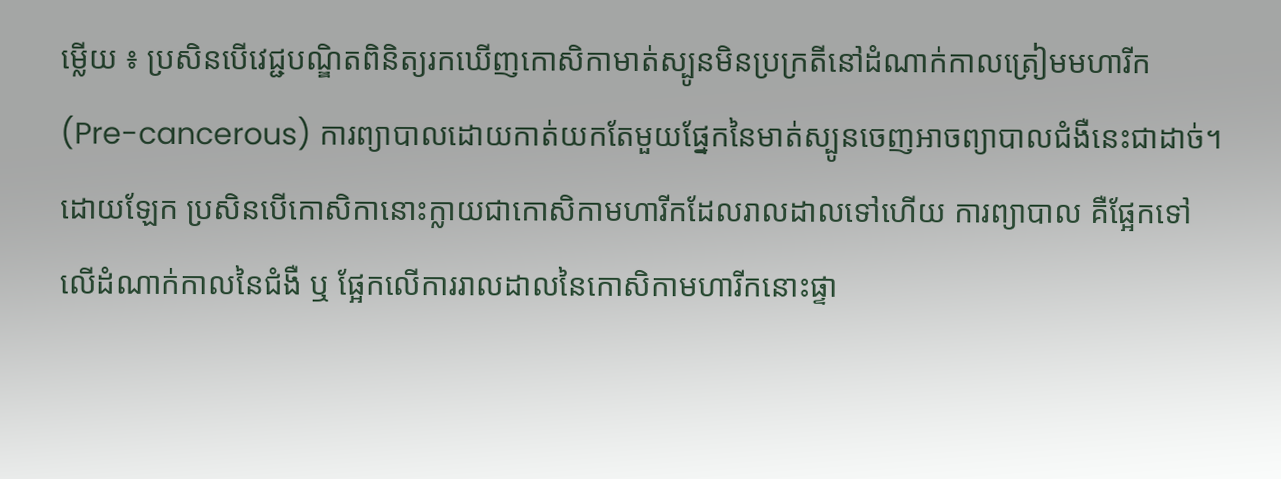ម្លើយ ៖ ប្រសិនបើវេជ្ជបណ្ឌិតពិនិត្យរកឃើញកោសិកាមាត់ស្បូនមិនប្រក្រតីនៅដំណាក់កាលត្រៀមមហារីក(Pre-cancerous) ការព្យាបាលដោយកាត់យកតែមួយផ្នែកនៃមាត់ស្បូនចេញអាចព្យាបាលជំងឺនេះជាដាច់។ ដោយឡែក ប្រសិនបើកោសិកានោះក្លាយជាកោសិកាមហារីកដែលរាលដាលទៅហើយ ការព្យាបាល គឺផ្អែកទៅលើដំណាក់កាលនៃជំងឺ ឬ ផ្អែកលើការរាលដាលនៃកោសិកាមហារីកនោះផ្ទា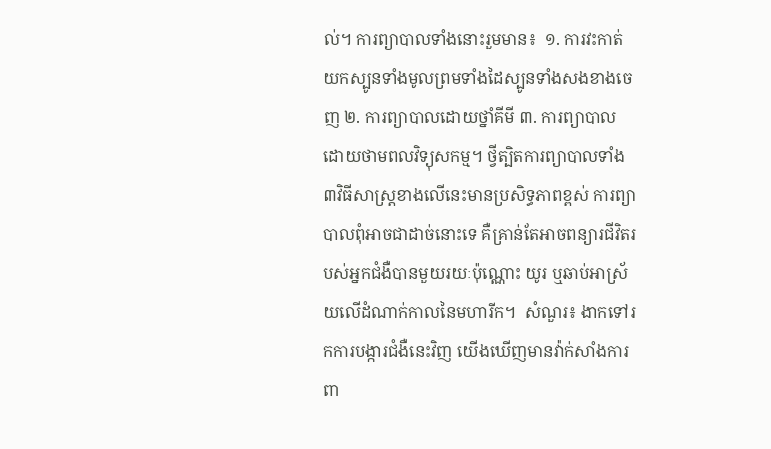ល់។ ការព្យាបាលទាំងនោះរួមមាន៖  ១. ការវះកាត់យកស្បូនទាំងមូលព្រមទាំងដៃស្បូនទាំងសងខាងចេញ ២. ការព្យាបាលដោយថ្នាំគីមី ៣. ការព្យាបាលដោយថាមពលវិទ្យុសកម្ម។ ថ្វីត្បិតការព្យាបាលទាំង៣វិធីសាស្រ្តខាងលើនេះមានប្រសិទ្ធភាពខ្ពស់ ការព្យាបាលពុំអាចជាដាច់នោះទេ គឺគ្រាន់តែអាចពន្យារជីវិតរបស់អ្នកជំងឺបានមួយរយៈប៉ុណ្ណោះ យូរ ឬឆាប់អាស្រ័យលើដំណាក់កាលនៃមហារីក។  សំណួរ៖ ងាកទៅរកការបង្ការជំងឺនេះវិញ យើងឃើញមានវ៉ាក់សាំងការពា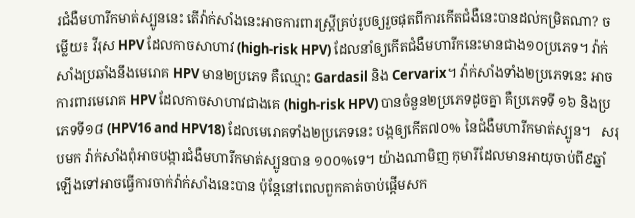រជំងឺមហារីកមាត់ស្បូននេះ តើវ៉ាក់សាំងនេះអាចការពារស្ត្រីគ្រប់រូបឲ្យរួចផុតពីការកើតជំងឺនេះបានដល់កម្រិតណា? ចម្លើយ៖ វីរុស HPV ដែលកាចសាហាវ (high-risk HPV) ដែលនាំឲ្យកើតជំងឺមហារីកនេះមានជាង១០ប្រភេទ។ វ៉ាក់សាំងប្រឆាំងនឹងមេរោគ HPV មាន២ប្រភេទ គឺឈ្មោះ Gardasil និង Cervarix។ វ៉ាក់សាំងទាំង២ប្រភេទនេះ អាចការពារមេរោគ HPV ដែលកាចសាហាវជាងគេ (high-risk HPV) បានចំនួន២ប្រភេទដូចគ្នា គឺប្រភេទទី ១៦ និងប្រភេទទី១៨ (HPV16 and HPV18) ដែលមេរោគទាំង២ប្រភេទនេះ បង្កឲ្យកើត៧០% នៃជំងឺមហារីកមាត់ស្បូន។   សរុបមក វ៉ាក់សាំងពុំអាចបង្ការជំងឺមហារីកមាត់ស្បូនបាន ១០០%ទេ។ យ៉ាងណាមិញ កុមារីដែលមានអាយុចាប់ពី៩ឆ្នាំឡើងទៅអាចធ្វើការចាក់វ៉ាក់សាំងនេះបាន ប៉ុន្តែនៅពេលពួកគាត់ចាប់ផ្តើមសក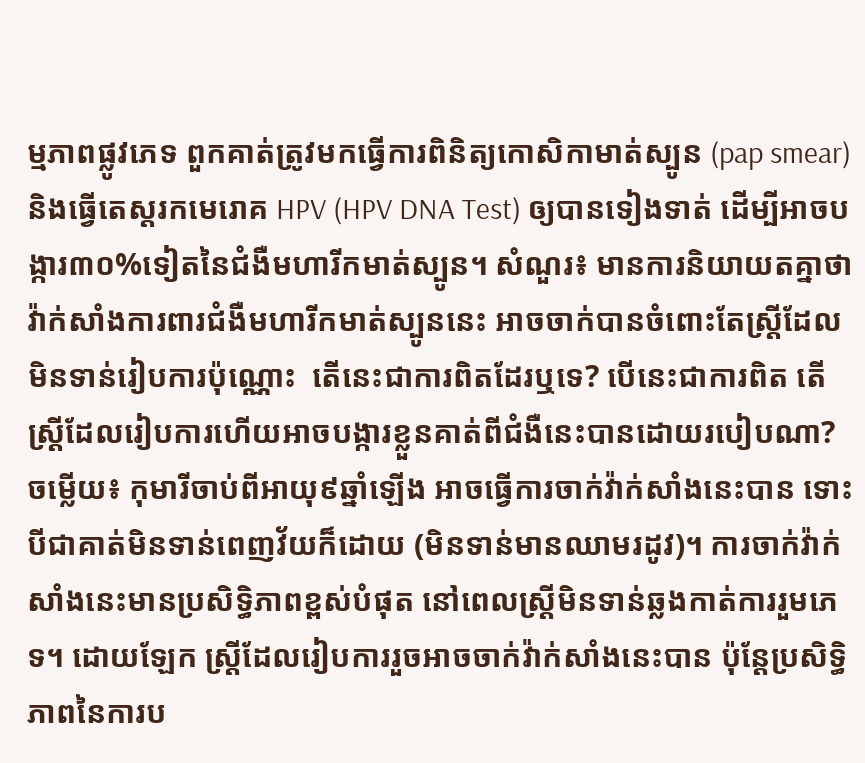ម្មភាពផ្លូវភេទ ពួកគាត់ត្រូវមកធ្វើការពិនិត្យកោសិកាមាត់ស្បូន (pap smear) និងធ្វើតេស្តរកមេរោគ HPV (HPV DNA Test) ឲ្យបានទៀងទាត់ ដើម្បីអាចបង្ការ៣០%ទៀតនៃជំងឺមហារីកមាត់ស្បូន។ សំណួរ៖ មានការនិយាយតគ្នាថា វ៉ាក់សាំងការពារជំងឺមហារីកមាត់ស្បូននេះ អាចចាក់បានចំពោះតែស្រ្តីដែលមិនទាន់រៀបការប៉ុណ្ណោះ  តើនេះជាការពិតដែរឬទេ? បើនេះជាការពិត តើស្ត្រីដែលរៀបការហើយអាចបង្ការខ្លួនគាត់ពីជំងឺនេះបានដោយរបៀបណា?  ចម្លើយ៖ កុមារីចាប់ពីអាយុ៩ឆ្នាំឡើង អាចធ្វើការចាក់វ៉ាក់សាំងនេះបាន ទោះបីជាគាត់មិនទាន់ពេញវ័យក៏ដោយ (មិនទាន់មានឈាមរដូវ)។ ការចាក់វ៉ាក់សាំងនេះមានប្រសិទ្ធិភាពខ្ពស់បំផុត នៅពេលស្រ្តីមិនទាន់ឆ្លងកាត់ការរួមភេទ។ ដោយឡែក ស្រ្តីដែលរៀបការរួចអាចចាក់វ៉ាក់សាំងនេះបាន ប៉ុន្តែប្រសិទ្ធិភាពនៃការប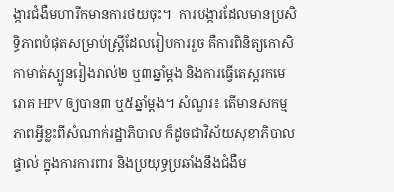ង្ការជំងឺមហារីកមានការថយចុះ។  ការបង្ការដែលមានប្រសិទ្ធិភាពបំផុតសម្រាប់ស្រ្តីដែលរៀបការរួច គឺការពិនិត្យកោសិកាមាត់ស្បូនរៀងរាល់២ ឬ៣ឆ្នាំម្តង និងការធ្វើតេស្តរកមេរោគ HPV ឲ្យបាន៣ ឬ៥ឆ្នាំម្តង។ សំណួរ៖ តើមានសកម្មភាពអ្វីខ្លះពីសំណាក់រដ្ឋាភិបាល ក៏ដូចជាវិស័យសុខាភិបាលផ្ទាល់ ក្នុងការការពារ និងប្រយុទ្ធប្រឆាំងនឹងជំងឺម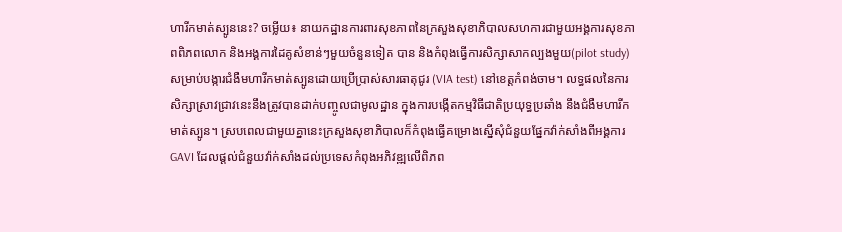ហារីកមាត់ស្បូននេះ? ចម្លើយ៖ នាយកដ្ឋានការពារសុខភាពនៃក្រសួងសុខាភិបាលសហការជាមួយអង្គការសុខភាពពិភពលោក និងអង្គការដៃគូសំខាន់ៗមួយចំនួនទៀត បាន និងកំពុងធ្វើការសិក្សាសាកល្បងមួយ(pilot study) សម្រាប់បង្ការជំងឺមហារីកមាត់ស្បូនដោយប្រើប្រាស់សារធាតុជូរ (VIA test) នៅខេត្តកំពង់ចាម។ លទ្ធផលនៃការសិក្សាស្រាវជ្រាវនេះនឹងត្រូវបានដាក់បញ្ចូលជាមូលដ្ឋាន ក្នុងការបង្កើតកម្មវិធីជាតិប្រយុទ្ធប្រឆាំង នឹងជំងឺមហារីកមាត់ស្បូន។ ស្របពេលជាមួយគ្នានេះក្រសួងសុខាភិបាលក៏កំពុងធ្វើគម្រោងស្នើសុំជំនួយផ្នែកវ៉ាក់សាំងពីអង្គការ GAVI ដែលផ្តល់ជំនួយវ៉ាក់សាំងដល់ប្រទេសកំពុងអភិវឌ្ឍលើពិភព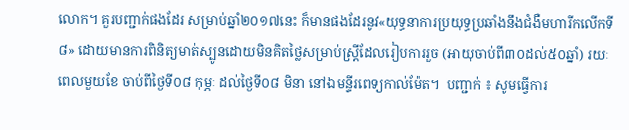លោក។ គួរបញ្ជាក់ផងដែរ សម្រាប់ឆ្នាំ២០១៧នេះ ក៏មានផងដែរនូវ«យុទ្ធនាការប្រយុទ្ធប្រឆាំងនឹងជំងឺមហារីកលើកទី៨» ដោយមានការពិនិត្យមាត់ស្បូនដោយមិនគិតថ្លៃសម្រាប់ស្ត្រីដែលរៀបការរួច (អាយុចាប់ពី៣០ដល់៥០ឆ្នាំ) រយៈពេលមួយខែ ចាប់ពីថ្ងៃទី០៨ កុម្ភៈ ដល់ថ្ងៃទី០៨ មិនា នៅឯមន្ទីរពេទ្យកាល់ម៉ែត។  បញ្ជាក់ ៖ សូមធ្វើការ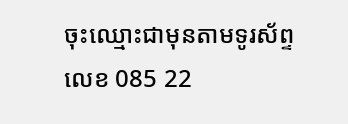ចុះឈ្មោះជាមុនតាមទូរស័ព្ទលេខ 085 22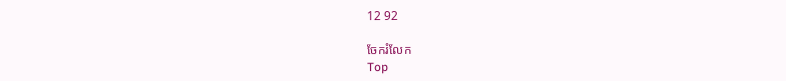12 92

ចែករំលែក
Top